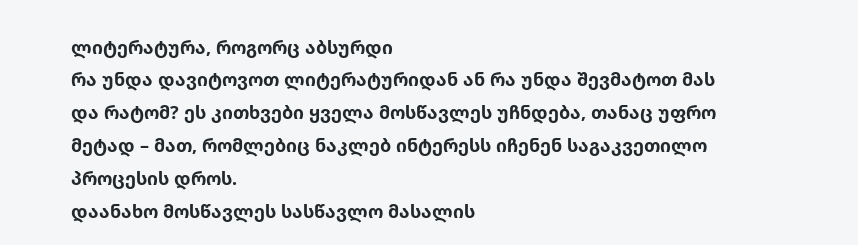ლიტერატურა, როგორც აბსურდი
რა უნდა დავიტოვოთ ლიტერატურიდან ან რა უნდა შევმატოთ მას და რატომ? ეს კითხვები ყველა მოსწავლეს უჩნდება, თანაც უფრო მეტად – მათ, რომლებიც ნაკლებ ინტერესს იჩენენ საგაკვეთილო პროცესის დროს.
დაანახო მოსწავლეს სასწავლო მასალის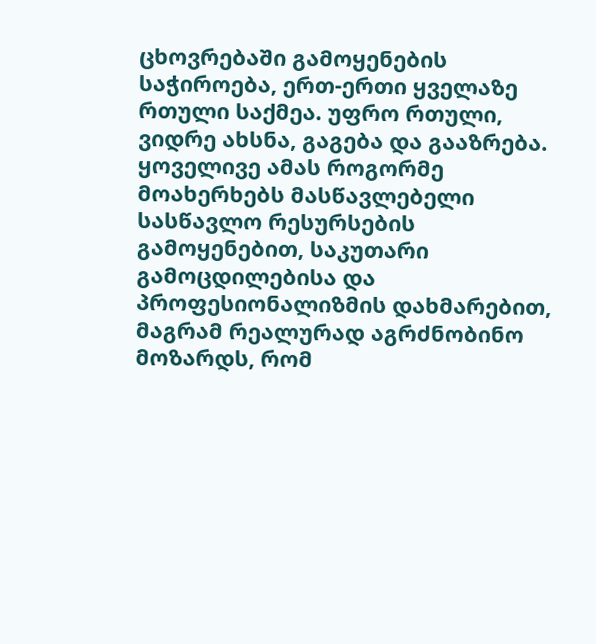ცხოვრებაში გამოყენების საჭიროება, ერთ-ერთი ყველაზე რთული საქმეა. უფრო რთული, ვიდრე ახსნა, გაგება და გააზრება. ყოველივე ამას როგორმე მოახერხებს მასწავლებელი სასწავლო რესურსების გამოყენებით, საკუთარი გამოცდილებისა და პროფესიონალიზმის დახმარებით, მაგრამ რეალურად აგრძნობინო მოზარდს, რომ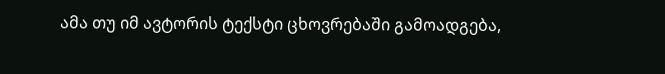ამა თუ იმ ავტორის ტექსტი ცხოვრებაში გამოადგება,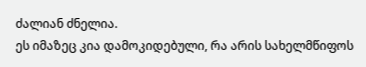ძალიან ძნელია.
ეს იმაზეც კია დამოკიდებული, რა არის სახელმწიფოს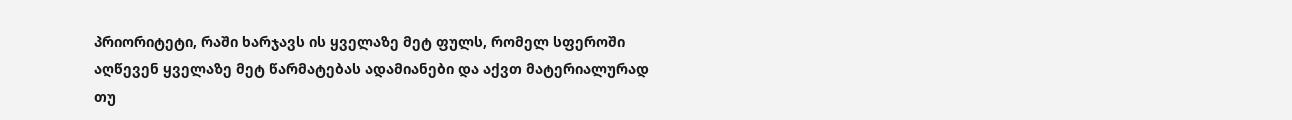პრიორიტეტი, რაში ხარჯავს ის ყველაზე მეტ ფულს, რომელ სფეროში აღწევენ ყველაზე მეტ წარმატებას ადამიანები და აქვთ მატერიალურად თუ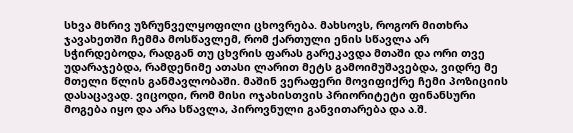სხვა მხრივ უზრუნველყოფილი ცხოვრება. მახსოვს, როგორ მითხრა ჯავახეთში ჩემმა მოსწავლემ, რომ ქართული ენის სწავლა არ სჭირდებოდა, რადგან თუ ცხვრის ფარას გარეკავდა მთაში და ორი თვე უდარაჯებდა, რამდენიმე ათასი ლარით მეტს გამოიმუშავებდა, ვიდრე მე მთელი წლის განმავლობაში. მაშინ ვერაფერი მოვიფიქრე ჩემი პოზიციის დასაცავად. ვიცოდი, რომ მისი ოჯახისთვის პრიორიტეტი ფინანსური მოგება იყო და არა სწავლა, პიროვნული განვითარება და ა.შ.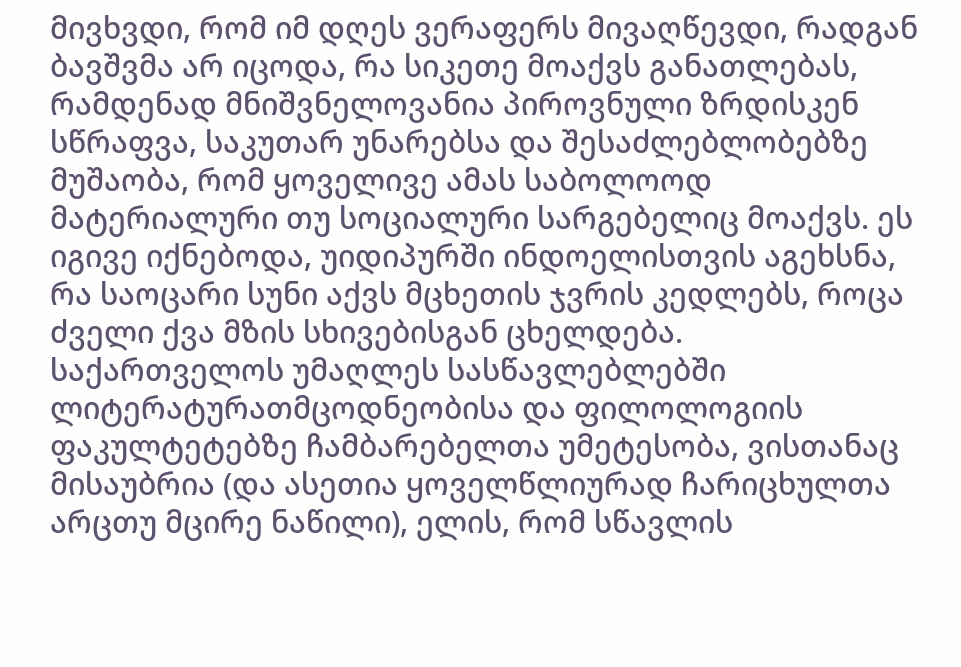მივხვდი, რომ იმ დღეს ვერაფერს მივაღწევდი, რადგან ბავშვმა არ იცოდა, რა სიკეთე მოაქვს განათლებას, რამდენად მნიშვნელოვანია პიროვნული ზრდისკენ სწრაფვა, საკუთარ უნარებსა და შესაძლებლობებზე მუშაობა, რომ ყოველივე ამას საბოლოოდ მატერიალური თუ სოციალური სარგებელიც მოაქვს. ეს იგივე იქნებოდა, უიდიპურში ინდოელისთვის აგეხსნა, რა საოცარი სუნი აქვს მცხეთის ჯვრის კედლებს, როცა ძველი ქვა მზის სხივებისგან ცხელდება.
საქართველოს უმაღლეს სასწავლებლებში ლიტერატურათმცოდნეობისა და ფილოლოგიის ფაკულტეტებზე ჩამბარებელთა უმეტესობა, ვისთანაც მისაუბრია (და ასეთია ყოველწლიურად ჩარიცხულთა არცთუ მცირე ნაწილი), ელის, რომ სწავლის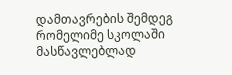დამთავრების შემდეგ რომელიმე სკოლაში მასწავლებლად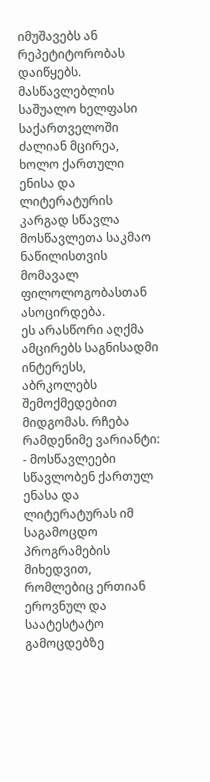იმუშავებს ან რეპეტიტორობას დაიწყებს. მასწავლებლის საშუალო ხელფასი საქართველოში ძალიან მცირეა, ხოლო ქართული ენისა და ლიტერატურის კარგად სწავლა მოსწავლეთა საკმაო ნაწილისთვის მომავალ ფილოლოგობასთან ასოცირდება.
ეს არასწორი აღქმა ამცირებს საგნისადმი ინტერესს, აბრკოლებს შემოქმედებით მიდგომას. რჩება რამდენიმე ვარიანტი:
- მოსწავლეები სწავლობენ ქართულ ენასა და ლიტერატურას იმ საგამოცდო პროგრამების მიხედვით, რომლებიც ერთიან ეროვნულ და საატესტატო გამოცდებზე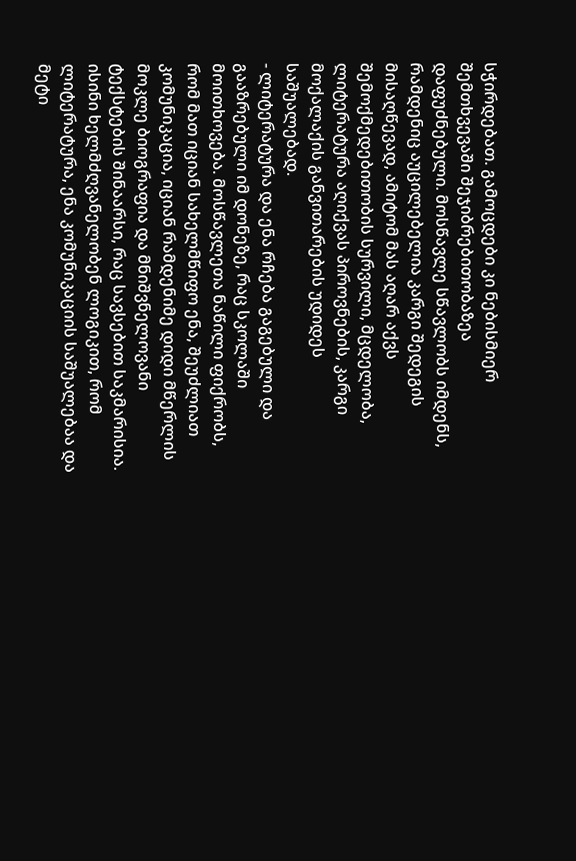სჭირდებათ. გამოცდები კი ნებისმიერ შემთხვევაში შეჯიბრებითობაზეა დაფუძნებული. მოსწავლე სწავლობს იმდენს, რამდენიც აუცილებელია კარგი შედეგის მისაღწევად, ამიტომ მას აღარ აქვს შემოქმედებითობის სურვილი, მცდელობა, ლიტერატურა აღიქვას პიროვნების, კარგი მოქალაქის განვითარების უდიდეს საშუალებად.
- ლიტერატურა და ენა რჩება გაგებული და გააზრებული იმ დონეზე, რაც სკოლაში მოითხოვება. მოსწავლეთა ნაწილი ფიქრობს, რომ მათ იციან სახელმწიფო ენა, შეუძლიათ კომუნიკაცია, იციან რამდენიმე დიდი მწერლის მოკლე ბიოგრაფია და მნიშვნელოვანი ტექსტების შინაარსი, რაც სავსებით საკმარისია. ისინი ხელმძღვანელობენ ლოგიკით, რომ ლიტერატურა, ენა კომუნიკაციის საშუალებაა და მეტი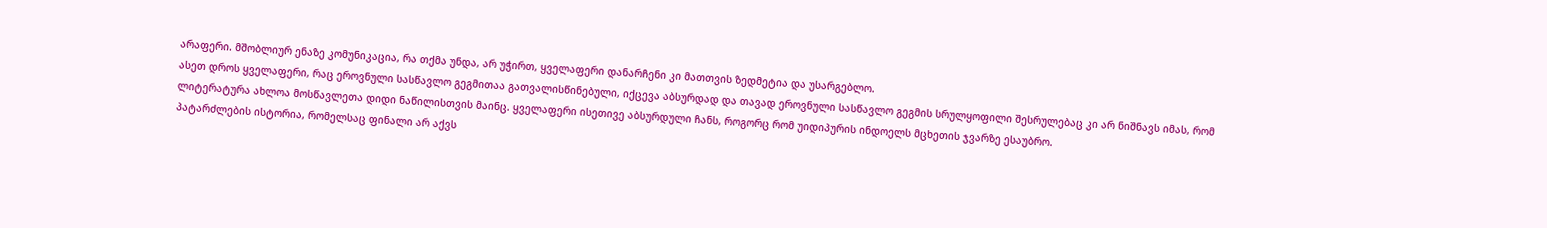არაფერი. მშობლიურ ენაზე კომუნიკაცია, რა თქმა უნდა, არ უჭირთ, ყველაფერი დანარჩენი კი მათთვის ზედმეტია და უსარგებლო.
ასეთ დროს ყველაფერი, რაც ეროვნული სასწავლო გეგმითაა გათვალისწინებული, იქცევა აბსურდად და თავად ეროვნული სასწავლო გეგმის სრულყოფილი შესრულებაც კი არ ნიშნავს იმას, რომ ლიტერატურა ახლოა მოსწავლეთა დიდი ნაწილისთვის მაინც. ყველაფერი ისეთივე აბსურდული ჩანს, როგორც რომ უიდიპურის ინდოელს მცხეთის ჯვარზე ესაუბრო.
პატარძლების ისტორია, რომელსაც ფინალი არ აქვს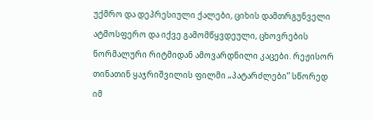უქმრო და დეპრესიული ქალები, ციხის დამთრგუნველი ატმოსფერო და იქვე გამომწყვდეული, ცხოვრების ნორმალური რიტმიდან ამოვარდნილი კაცები. რეჟისორ თინათინ ყაჯრიშვილის ფილმი „პატარძლები” სწორედ იმ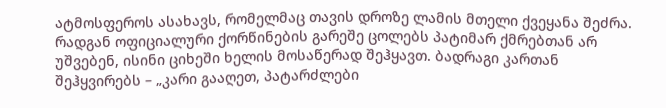ატმოსფეროს ასახავს, რომელმაც თავის დროზე ლამის მთელი ქვეყანა შეძრა. რადგან ოფიციალური ქორწინების გარეშე ცოლებს პატიმარ ქმრებთან არ უშვებენ, ისინი ციხეში ხელის მოსაწერად შეჰყავთ. ბადრაგი კართან შეჰყვირებს – „კარი გააღეთ, პატარძლები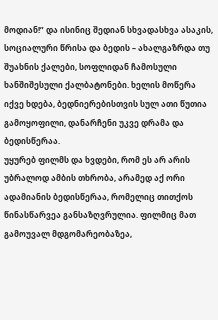მოდიან!” და ისინიც შედიან სხვადასხვა ასაკის, სოციალური წრისა და ბედის – ახალგაზრდა თუ შუახნის ქალები, სოფლიდან ჩამოსული ხანშიშესული ქალბატონები. ხელის მოწერა იქვე ხდება, ბედნიერებისთვის სულ ათი წუთია გამოყოფილი, დანარჩენი უკვე დრამა და ბედისწერაა.
უყურებ ფილმს და ხვდები, რომ ეს არ არის უბრალოდ ამბის თხრობა, არამედ აქ ორი ადამიანის ბედისწერაა, რომელიც თითქოს წინასწარვეა განსაზღვრულია. ფილმიც მათ გამოუვალ მდგომარეობაზეა,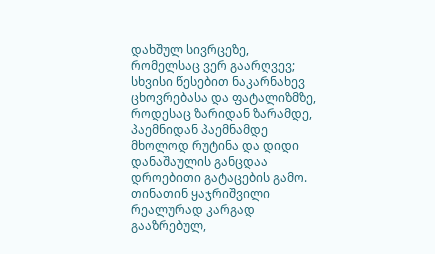დახშულ სივრცეზე, რომელსაც ვერ გაარღვევ; სხვისი წესებით ნაკარნახევ ცხოვრებასა და ფატალიზმზე, როდესაც ზარიდან ზარამდე, პაემნიდან პაემნამდე მხოლოდ რუტინა და დიდი დანაშაულის განცდაა დროებითი გატაცების გამო.
თინათინ ყაჯრიშვილი რეალურად კარგად გააზრებულ,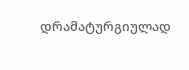დრამატურგიულად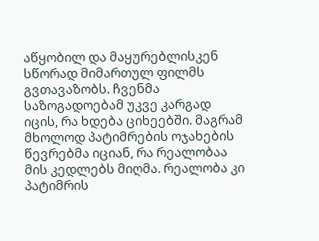აწყობილ და მაყურებლისკენ სწორად მიმართულ ფილმს გვთავაზობს. ჩვენმა საზოგადოებამ უკვე კარგად იცის, რა ხდება ციხეებში. მაგრამ მხოლოდ პატიმრების ოჯახების წევრებმა იციან, რა რეალობაა მის კედლებს მიღმა. რეალობა კი პატიმრის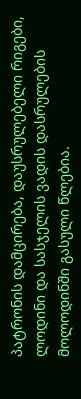პატრონის დამცირება, დაუსრულებელი რიგები, ლოდინი და სასჯელის ვადის დასრულების მოლოდინში გასული წლებია.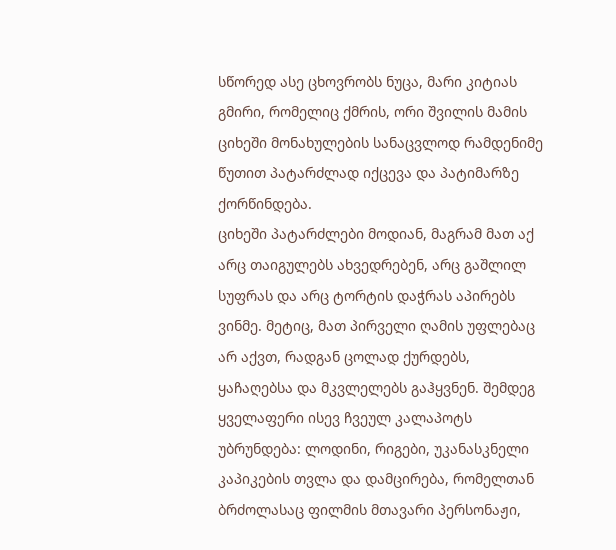სწორედ ასე ცხოვრობს ნუცა, მარი კიტიას გმირი, რომელიც ქმრის, ორი შვილის მამის ციხეში მონახულების სანაცვლოდ რამდენიმე წუთით პატარძლად იქცევა და პატიმარზე ქორწინდება.
ციხეში პატარძლები მოდიან, მაგრამ მათ აქ არც თაიგულებს ახვედრებენ, არც გაშლილ სუფრას და არც ტორტის დაჭრას აპირებს ვინმე. მეტიც, მათ პირველი ღამის უფლებაც არ აქვთ, რადგან ცოლად ქურდებს, ყაჩაღებსა და მკვლელებს გაჰყვნენ. შემდეგ ყველაფერი ისევ ჩვეულ კალაპოტს უბრუნდება: ლოდინი, რიგები, უკანასკნელი კაპიკების თვლა და დამცირება, რომელთან ბრძოლასაც ფილმის მთავარი პერსონაჟი,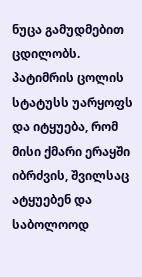ნუცა გამუდმებით ცდილობს. პატიმრის ცოლის სტატუსს უარყოფს და იტყუება, რომ მისი ქმარი ერაყში იბრძვის, შვილსაც ატყუებენ და საბოლოოდ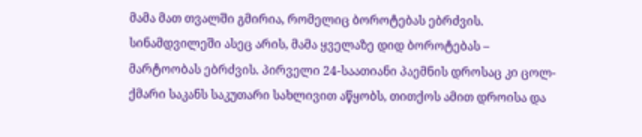მამა მათ თვალში გმირია, რომელიც ბოროტებას ებრძვის.
სინამდვილეში ასეც არის, მამა ყველაზე დიდ ბოროტებას – მარტოობას ებრძვის. პირველი 24-საათიანი პაემნის დროსაც კი ცოლ-ქმარი საკანს საკუთარი სახლივით აწყობს, თითქოს ამით დროისა და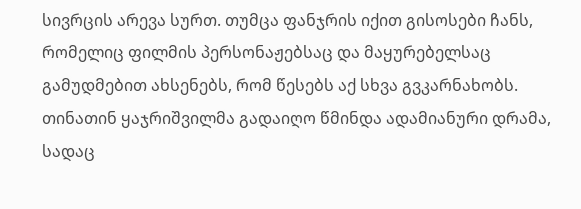სივრცის არევა სურთ. თუმცა ფანჯრის იქით გისოსები ჩანს, რომელიც ფილმის პერსონაჟებსაც და მაყურებელსაც გამუდმებით ახსენებს, რომ წესებს აქ სხვა გვკარნახობს.
თინათინ ყაჯრიშვილმა გადაიღო წმინდა ადამიანური დრამა, სადაც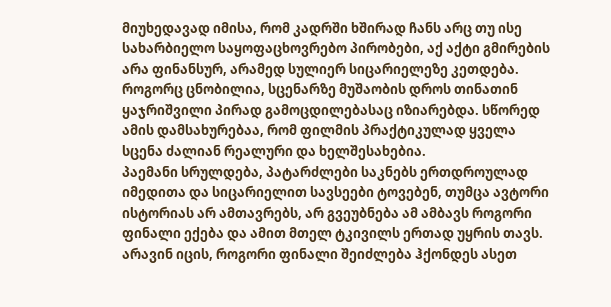მიუხედავად იმისა, რომ კადრში ხშირად ჩანს არც თუ ისე სახარბიელო საყოფაცხოვრებო პირობები, აქ აქტი გმირების არა ფინანსურ, არამედ სულიერ სიცარიელეზე კეთდება.
როგორც ცნობილია, სცენარზე მუშაობის დროს თინათინ ყაჯრიშვილი პირად გამოცდილებასაც იზიარებდა. სწორედ ამის დამსახურებაა, რომ ფილმის პრაქტიკულად ყველა სცენა ძალიან რეალური და ხელშესახებია.
პაემანი სრულდება, პატარძლები საკნებს ერთდროულად იმედითა და სიცარიელით სავსეები ტოვებენ, თუმცა ავტორი ისტორიას არ ამთავრებს, არ გვეუბნება ამ ამბავს როგორი ფინალი ექება და ამით მთელ ტკივილს ერთად უყრის თავს. არავინ იცის, როგორი ფინალი შეიძლება ჰქონდეს ასეთ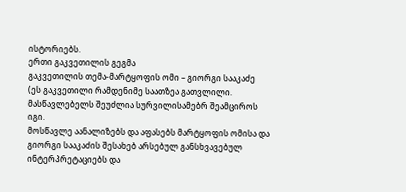ისტორიებს.
ერთი გაკვეთილის გეგმა
გაკვეთილის თემა-მარტყოფის ომი – გიორგი სააკაძე
(ეს გაკვეთილი რამდენიმე საათზეა გათვლილი. მასწავლებელს შეუძლია სურვილისამებრ შეამციროს იგი.
მოსწავლე აანალიზებს და აფასებს მარტყოფის ომისა და გიორგი სააკაძის შესახებ არსებულ განსხვავებულ ინტერპრეტაციებს და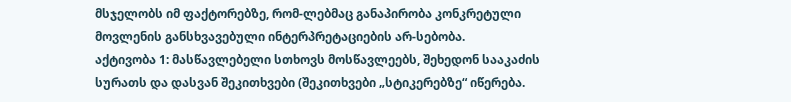მსჯელობს იმ ფაქტორებზე, რომ-ლებმაც განაპირობა კონკრეტული მოვლენის განსხვავებული ინტერპრეტაციების არ-სებობა.
აქტივობა 1: მასწავლებელი სთხოვს მოსწავლეებს, შეხედონ სააკაძის სურათს და დასვან შეკითხვები (შეკითხვები „სტიკერებზე“ იწერება.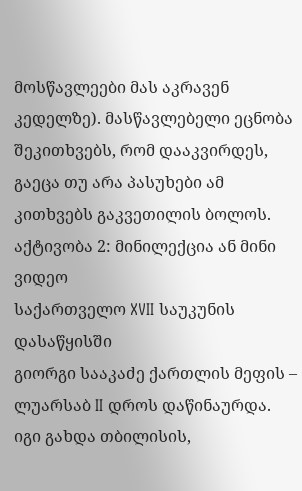მოსწავლეები მას აკრავენ კედელზე). მასწავლებელი ეცნობა შეკითხვებს, რომ დააკვირდეს, გაეცა თუ არა პასუხები ამ კითხვებს გაკვეთილის ბოლოს.
აქტივობა 2: მინილექცია ან მინი ვიდეო
საქართველო XVII საუკუნის დასაწყისში
გიორგი სააკაძე ქართლის მეფის – ლუარსაბ II დროს დაწინაურდა. იგი გახდა თბილისის,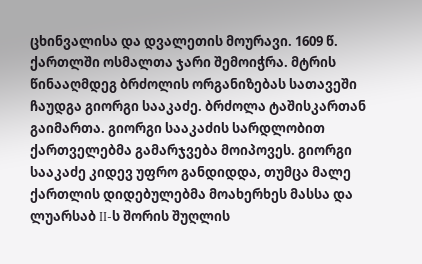ცხინვალისა და დვალეთის მოურავი. 1609 წ. ქართლში ოსმალთა ჯარი შემოიჭრა. მტრის წინააღმდეგ ბრძოლის ორგანიზებას სათავეში ჩაუდგა გიორგი სააკაძე. ბრძოლა ტაშისკართან გაიმართა. გიორგი სააკაძის სარდლობით ქართველებმა გამარჯვება მოიპოვეს. გიორგი სააკაძე კიდევ უფრო განდიდდა, თუმცა მალე ქართლის დიდებულებმა მოახერხეს მასსა და ლუარსაბ II-ს შორის შუღლის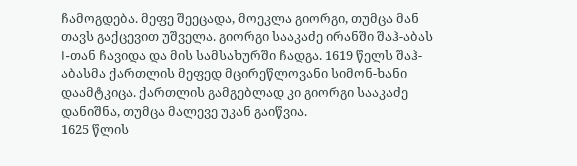ჩამოგდება. მეფე შეეცადა, მოეკლა გიორგი, თუმცა მან თავს გაქცევით უშველა. გიორგი სააკაძე ირანში შაჰ-აბას I-თან ჩავიდა და მის სამსახურში ჩადგა. 1619 წელს შაჰ-აბასმა ქართლის მეფედ მცირეწლოვანი სიმონ-ხანი დაამტკიცა. ქართლის გამგებლად კი გიორგი სააკაძე დანიშნა, თუმცა მალევე უკან გაიწვია.
1625 წლის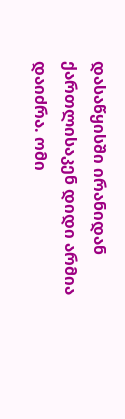დასაწყისში ირანიდან ქართლისაკენ დიდი არმია დაიძრა. ომი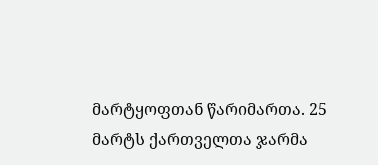მარტყოფთან წარიმართა. 25 მარტს ქართველთა ჯარმა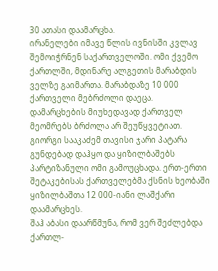30 ათასი დაამარცხა.
ირანელები იმავე წლის ივნისში კვლავ შემოიჭრნენ საქართველოში. ომი ქვემო ქართლში, მდინარე ალგეთის მარაბდის ველზე გაიმართა. მარაბდაზე 10 000 ქართველი მებრძოლი დაეცა.
დამარცხების მიუხედავად ქართველ მეომრებს ბრძოლა არ შეუწყვეტიათ. გიორგი სააკაძემ თავისი ჯარი პატარა გუნდებად დაჰყო და ყიზილბაშებს პარტიზანული ომი გამოუცხადა. ერთ-ერთი შეტაკებისას ქართველებმა ქსნის ხეობაში ყიზილბაშთა 12 000-იანი ლაშქარი დაამარცხეს.
შაჰ აბასი დაარწმუნა, რომ ვერ შეძლებდა ქართლ-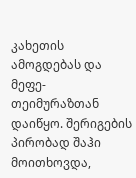კახეთის ამოგდებას და მეფე- თეიმურაზთან დაიწყო. შერიგების პირობად შაჰი მოითხოვდა,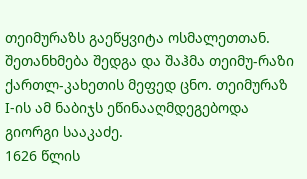თეიმურაზს გაეწყვიტა ოსმალეთთან. შეთანხმება შედგა და შაჰმა თეიმუ-რაზი ქართლ-კახეთის მეფედ ცნო. თეიმურაზ I-ის ამ ნაბიჯს ეწინააღმდეგებოდა გიორგი სააკაძე.
1626 წლის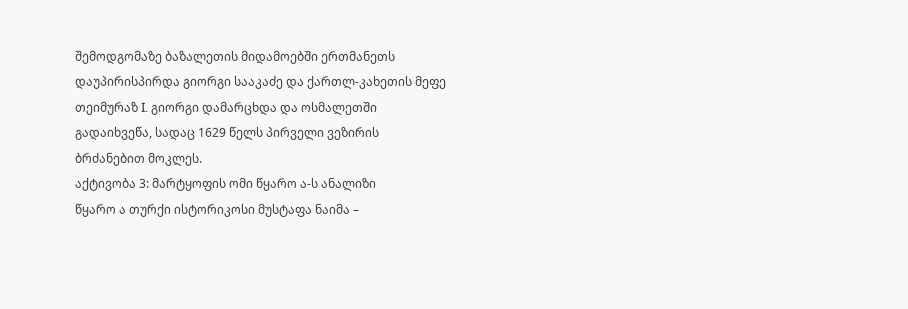შემოდგომაზე ბაზალეთის მიდამოებში ერთმანეთს დაუპირისპირდა გიორგი სააკაძე და ქართლ-კახეთის მეფე თეიმურაზ I. გიორგი დამარცხდა და ოსმალეთში გადაიხვეწა, სადაც 1629 წელს პირველი ვეზირის ბრძანებით მოკლეს.
აქტივობა 3: მარტყოფის ომი წყარო ა-ს ანალიზი
წყარო ა თურქი ისტორიკოსი მუსტაფა ნაიმა –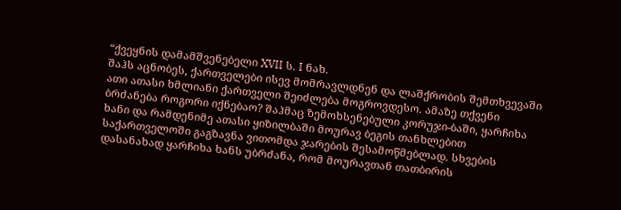“ქვეყნის დამამშვენებელი XVII ს. I ნახ.
შაჰს აცნობეს, ქართველები ისევ მომრავლდნენ და ლაშქრობის შემთხვევაში ათი ათასი ხმლიანი ქართველი შეიძლება მოგროვდესო. ამაზე თქვენი ბრძანება როგორი იქნებაო? შაჰმაც ზემოხსენებული კორუჯი-ბაში, ყარჩიხა ხანი და რამდენიმე ათასი ყიზილბაში მოურავ ბეგის თანხლებით საქართველოში გაგზავნა ვითომდა ჯარების შესამოწმებლად. სხვების დასანახად ყარჩიხა ხანს უბრძანა, რომ მოურავთან თათბირის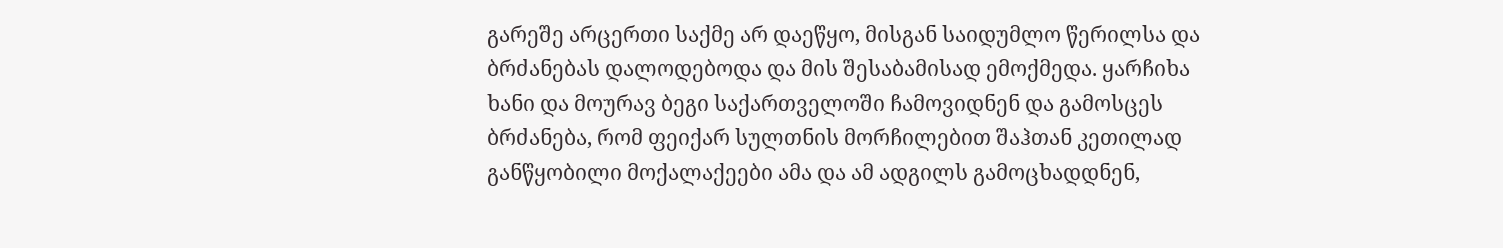გარეშე არცერთი საქმე არ დაეწყო, მისგან საიდუმლო წერილსა და ბრძანებას დალოდებოდა და მის შესაბამისად ემოქმედა. ყარჩიხა ხანი და მოურავ ბეგი საქართველოში ჩამოვიდნენ და გამოსცეს ბრძანება, რომ ფეიქარ სულთნის მორჩილებით შაჰთან კეთილად განწყობილი მოქალაქეები ამა და ამ ადგილს გამოცხადდნენ,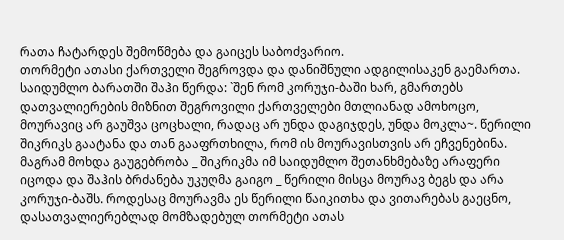რათა ჩატარდეს შემოწმება და გაიცეს საბოძვარიო.
თორმეტი ათასი ქართველი შეგროვდა და დანიშნული ადგილისაკენ გაემართა. საიდუმლო ბარათში შაჰი წერდა: `შენ რომ კორუჯი-ბაში ხარ, გმართებს დათვალიერების მიზნით შეგროვილი ქართველები მთლიანად ამოხოცო, მოურავიც არ გაუშვა ცოცხალი, რადაც არ უნდა დაგიჯდეს, უნდა მოკლა~. წერილი შიკრიკს გაატანა და თან გააფრთხილა, რომ ის მოურავისთვის არ ეჩვენებინა. მაგრამ მოხდა გაუგებრობა _ შიკრიკმა იმ საიდუმლო შეთანხმებაზე არაფერი იცოდა და შაჰის ბრძანება უკუღმა გაიგო _ წერილი მისცა მოურავ ბეგს და არა კორუჯი-ბაშს. როდესაც მოურავმა ეს წერილი წაიკითხა და ვითარებას გაეცნო, დასათვალიერებლად მომზადებულ თორმეტი ათას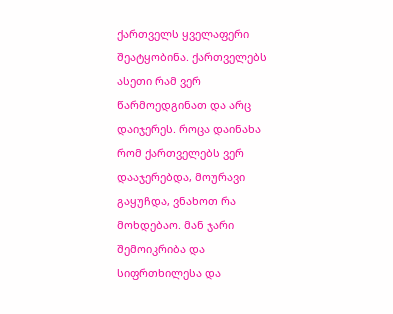ქართველს ყველაფერი შეატყობინა. ქართველებს ასეთი რამ ვერ წარმოედგინათ და არც დაიჯერეს. როცა დაინახა რომ ქართველებს ვერ დააჯერებდა, მოურავი გაყუჩდა, ვნახოთ რა მოხდებაო. მან ჯარი შემოიკრიბა და სიფრთხილესა და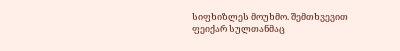სიფხიზლეს მოუხმო. შემთხვევით ფეიქარ სულთანმაც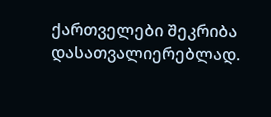ქართველები შეკრიბა დასათვალიერებლად.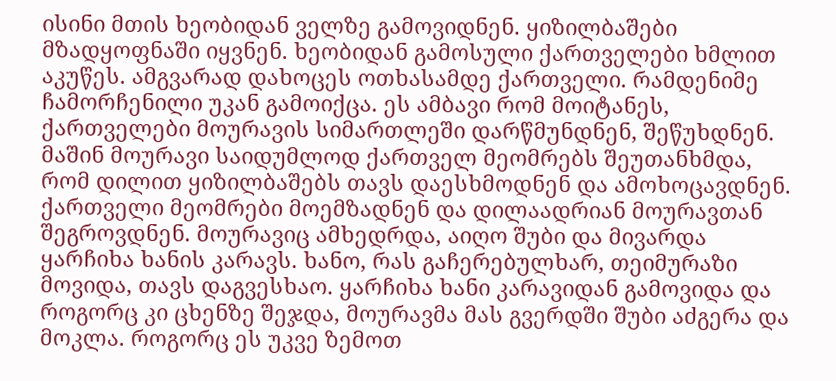ისინი მთის ხეობიდან ველზე გამოვიდნენ. ყიზილბაშები მზადყოფნაში იყვნენ. ხეობიდან გამოსული ქართველები ხმლით აკუწეს. ამგვარად დახოცეს ოთხასამდე ქართველი. რამდენიმე ჩამორჩენილი უკან გამოიქცა. ეს ამბავი რომ მოიტანეს, ქართველები მოურავის სიმართლეში დარწმუნდნენ, შეწუხდნენ. მაშინ მოურავი საიდუმლოდ ქართველ მეომრებს შეუთანხმდა, რომ დილით ყიზილბაშებს თავს დაესხმოდნენ და ამოხოცავდნენ.
ქართველი მეომრები მოემზადნენ და დილაადრიან მოურავთან შეგროვდნენ. მოურავიც ამხედრდა, აიღო შუბი და მივარდა ყარჩიხა ხანის კარავს. ხანო, რას გაჩერებულხარ, თეიმურაზი მოვიდა, თავს დაგვესხაო. ყარჩიხა ხანი კარავიდან გამოვიდა და როგორც კი ცხენზე შეჯდა, მოურავმა მას გვერდში შუბი აძგერა და მოკლა. როგორც ეს უკვე ზემოთ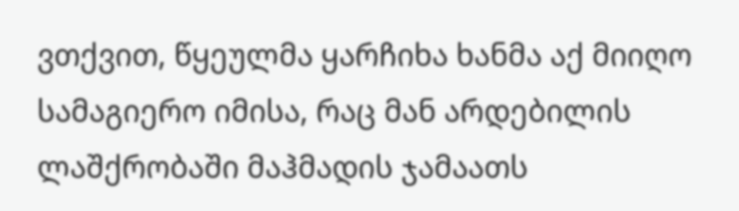ვთქვით, წყეულმა ყარჩიხა ხანმა აქ მიიღო სამაგიერო იმისა, რაც მან არდებილის ლაშქრობაში მაჰმადის ჯამაათს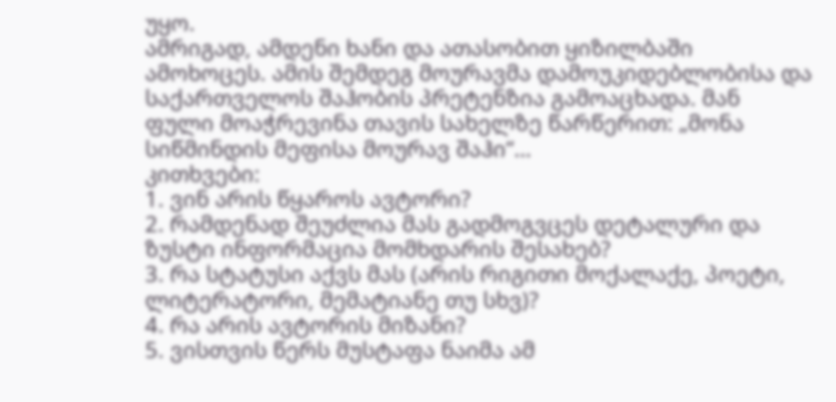უყო.
ამრიგად, ამდენი ხანი და ათასობით ყიზილბაში ამოხოცეს. ამის შემდეგ მოურავმა დამოუკიდებლობისა და საქართველოს შაჰობის პრეტენზია გამოაცხადა. მან ფული მოაჭრევინა თავის სახელზე წარწერით: „მონა სიწმინდის მეფისა მოურავ შაჰი“…
კითხვები:
1. ვინ არის წყაროს ავტორი?
2. რამდენად შეუძლია მას გადმოგვცეს დეტალური და ზუსტი ინფორმაცია მომხდარის შესახებ?
3. რა სტატუსი აქვს მას (არის რიგითი მოქალაქე, პოეტი, ლიტერატორი, მემატიანე თუ სხვ)?
4. რა არის ავტორის მიზანი?
5. ვისთვის წერს მუსტაფა ნაიმა ამ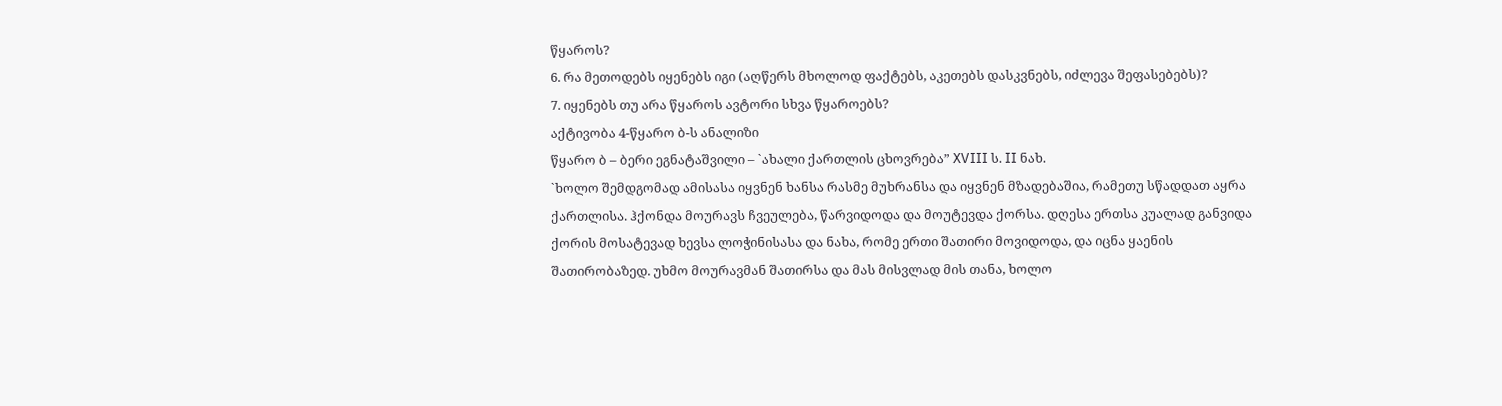წყაროს?
6. რა მეთოდებს იყენებს იგი (აღწერს მხოლოდ ფაქტებს, აკეთებს დასკვნებს, იძლევა შეფასებებს)?
7. იყენებს თუ არა წყაროს ავტორი სხვა წყაროებს?
აქტივობა 4-წყარო ბ-ს ანალიზი
წყარო ბ – ბერი ეგნატაშვილი – `ახალი ქართლის ცხოვრება” XVIII ს. II ნახ.
`ხოლო შემდგომად ამისასა იყვნენ ხანსა რასმე მუხრანსა და იყვნენ მზადებაშია, რამეთუ სწადდათ აყრა ქართლისა. ჰქონდა მოურავს ჩვეულება, წარვიდოდა და მოუტევდა ქორსა. დღესა ერთსა კუალად განვიდა ქორის მოსატევად ხევსა ლოჭინისასა და ნახა, რომე ერთი შათირი მოვიდოდა, და იცნა ყაენის შათირობაზედ. უხმო მოურავმან შათირსა და მას მისვლად მის თანა, ხოლო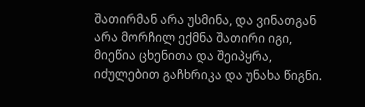შათირმან არა უსმინა, და ვინათგან არა მორჩილ ექმნა შათირი იგი, მიეწია ცხენითა და შეიპყრა, იძულებით გაჩხრიკა და უნახა წიგნი.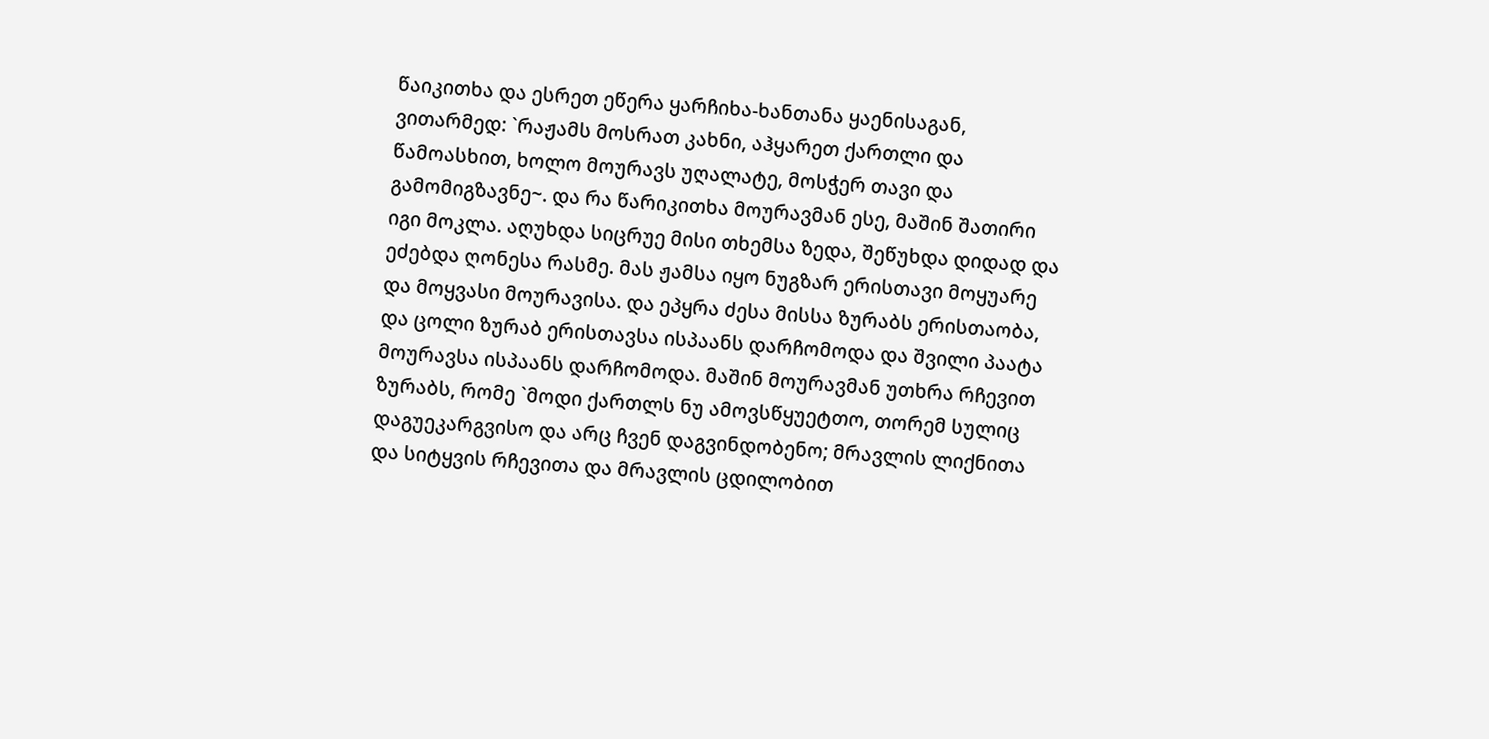წაიკითხა და ესრეთ ეწერა ყარჩიხა-ხანთანა ყაენისაგან, ვითარმედ: `რაჟამს მოსრათ კახნი, აჰყარეთ ქართლი და წამოასხით, ხოლო მოურავს უღალატე, მოსჭერ თავი და გამომიგზავნე~. და რა წარიკითხა მოურავმან ესე, მაშინ შათირი იგი მოკლა. აღუხდა სიცრუე მისი თხემსა ზედა, შეწუხდა დიდად და ეძებდა ღონესა რასმე. მას ჟამსა იყო ნუგზარ ერისთავი მოყუარე და მოყვასი მოურავისა. და ეპყრა ძესა მისსა ზურაბს ერისთაობა, და ცოლი ზურაბ ერისთავსა ისპაანს დარჩომოდა და შვილი პაატა მოურავსა ისპაანს დარჩომოდა. მაშინ მოურავმან უთხრა რჩევით ზურაბს, რომე `მოდი ქართლს ნუ ამოვსწყუეტთო, თორემ სულიც დაგუეკარგვისო და არც ჩვენ დაგვინდობენო; მრავლის ლიქნითა და სიტყვის რჩევითა და მრავლის ცდილობით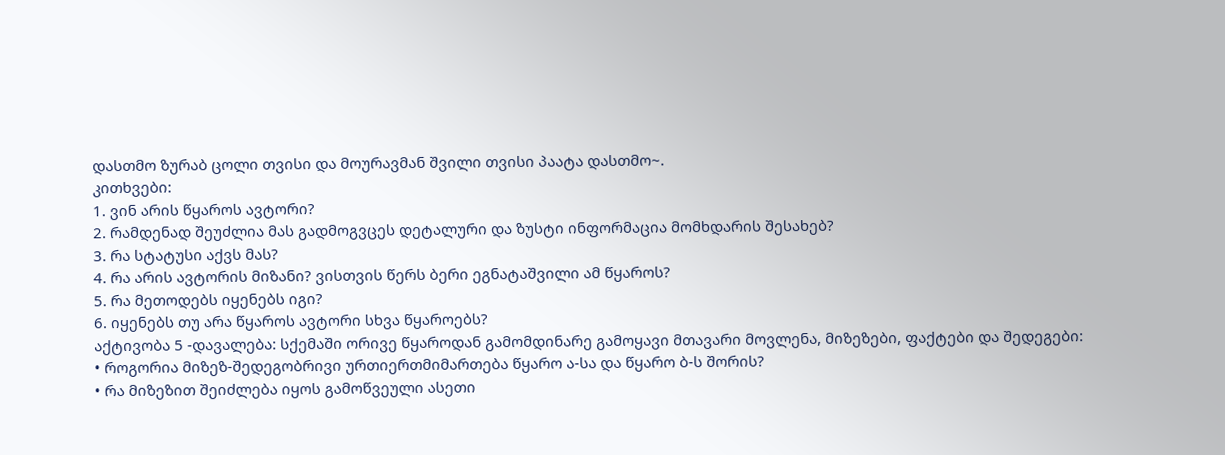დასთმო ზურაბ ცოლი თვისი და მოურავმან შვილი თვისი პაატა დასთმო~.
კითხვები:
1. ვინ არის წყაროს ავტორი?
2. რამდენად შეუძლია მას გადმოგვცეს დეტალური და ზუსტი ინფორმაცია მომხდარის შესახებ?
3. რა სტატუსი აქვს მას?
4. რა არის ავტორის მიზანი? ვისთვის წერს ბერი ეგნატაშვილი ამ წყაროს?
5. რა მეთოდებს იყენებს იგი?
6. იყენებს თუ არა წყაროს ავტორი სხვა წყაროებს?
აქტივობა 5 -დავალება: სქემაში ორივე წყაროდან გამომდინარე გამოყავი მთავარი მოვლენა, მიზეზები, ფაქტები და შედეგები:
• როგორია მიზეზ-შედეგობრივი ურთიერთმიმართება წყარო ა-სა და წყარო ბ-ს შორის?
• რა მიზეზით შეიძლება იყოს გამოწვეული ასეთი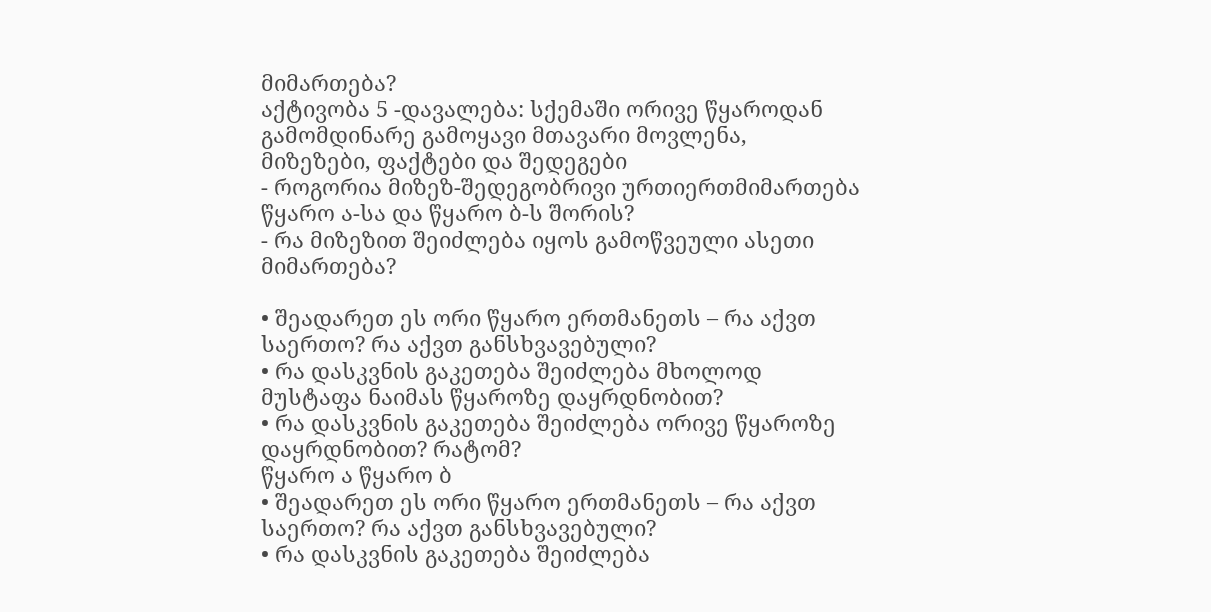მიმართება?
აქტივობა 5 -დავალება: სქემაში ორივე წყაროდან გამომდინარე გამოყავი მთავარი მოვლენა, მიზეზები, ფაქტები და შედეგები
- როგორია მიზეზ-შედეგობრივი ურთიერთმიმართება წყარო ა-სა და წყარო ბ-ს შორის?
- რა მიზეზით შეიძლება იყოს გამოწვეული ასეთი მიმართება?

• შეადარეთ ეს ორი წყარო ერთმანეთს – რა აქვთ საერთო? რა აქვთ განსხვავებული?
• რა დასკვნის გაკეთება შეიძლება მხოლოდ მუსტაფა ნაიმას წყაროზე დაყრდნობით?
• რა დასკვნის გაკეთება შეიძლება ორივე წყაროზე დაყრდნობით? რატომ?
წყარო ა წყარო ბ
• შეადარეთ ეს ორი წყარო ერთმანეთს – რა აქვთ საერთო? რა აქვთ განსხვავებული?
• რა დასკვნის გაკეთება შეიძლება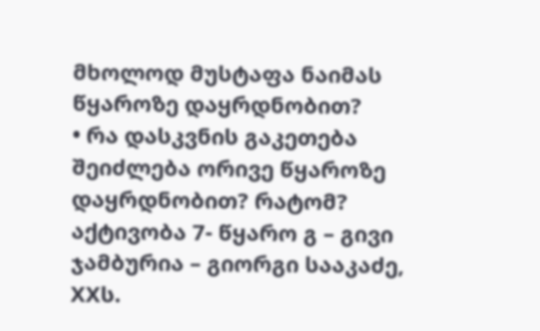მხოლოდ მუსტაფა ნაიმას წყაროზე დაყრდნობით?
• რა დასკვნის გაკეთება შეიძლება ორივე წყაროზე დაყრდნობით? რატომ?
აქტივობა 7- წყარო გ – გივი ჯამბურია – გიორგი სააკაძე, XXს.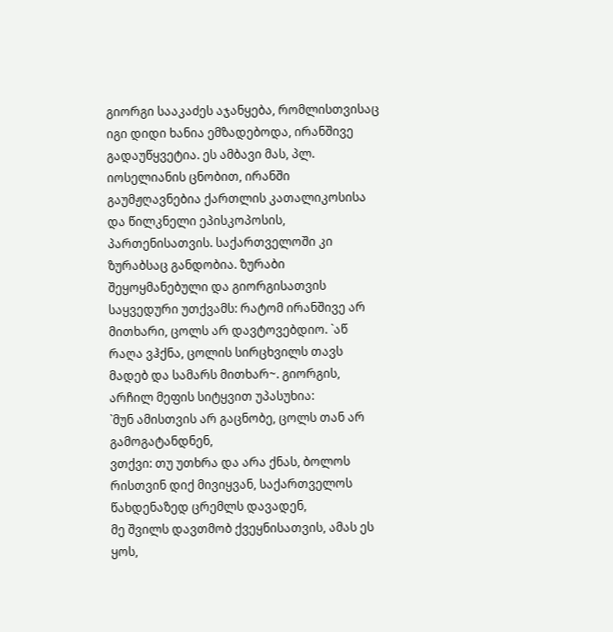გიორგი სააკაძეს აჯანყება, რომლისთვისაც იგი დიდი ხანია ემზადებოდა, ირანშივე გადაუწყვეტია. ეს ამბავი მას, პლ. იოსელიანის ცნობით, ირანში გაუმჟღავნებია ქართლის კათალიკოსისა და წილკნელი ეპისკოპოსის, პართენისათვის. საქართველოში კი ზურაბსაც განდობია. ზურაბი შეყოყმანებული და გიორგისათვის საყვედური უთქვამს: რატომ ირანშივე არ მითხარი, ცოლს არ დავტოვებდიო. `აწ რაღა ვჰქნა, ცოლის სირცხვილს თავს მადებ და სამარს მითხარ~. გიორგის, არჩილ მეფის სიტყვით უპასუხია:
`მუნ ამისთვის არ გაცნობე, ცოლს თან არ გამოგატანდნენ,
ვთქვი: თუ უთხრა და არა ქნას, ბოლოს რისთვინ დიქ მივიყვან, საქართველოს წახდენაზედ ცრემლს დავადენ,
მე შვილს დავთმობ ქვეყნისათვის, ამას ეს ყოს,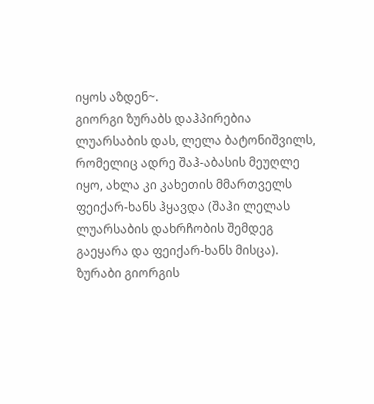იყოს აზდენ~.
გიორგი ზურაბს დაჰპირებია ლუარსაბის დას, ლელა ბატონიშვილს, რომელიც ადრე შაჰ-აბასის მეუღლე იყო, ახლა კი კახეთის მმართველს ფეიქარ-ხანს ჰყავდა (შაჰი ლელას ლუარსაბის დახრჩობის შემდეგ გაეყარა და ფეიქარ-ხანს მისცა). ზურაბი გიორგის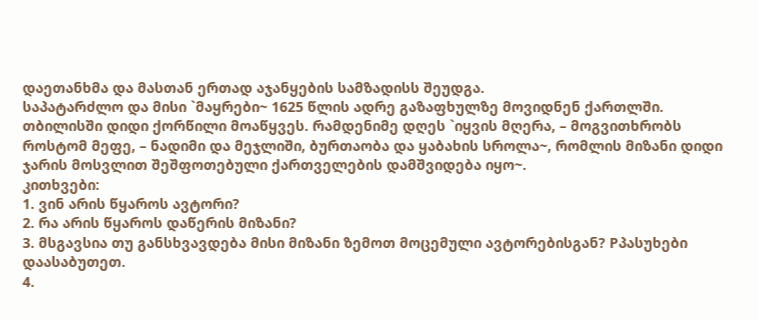დაეთანხმა და მასთან ერთად აჯანყების სამზადისს შეუდგა.
საპატარძლო და მისი `მაყრები~ 1625 წლის ადრე გაზაფხულზე მოვიდნენ ქართლში. თბილისში დიდი ქორწილი მოაწყვეს. რამდენიმე დღეს `იყვის მღერა, – მოგვითხრობს როსტომ მეფე, – ნადიმი და მეჯლიში, ბურთაობა და ყაბახის სროლა~, რომლის მიზანი დიდი ჯარის მოსვლით შეშფოთებული ქართველების დამშვიდება იყო~.
კითხვები:
1. ვინ არის წყაროს ავტორი?
2. რა არის წყაროს დაწერის მიზანი?
3. მსგავსია თუ განსხვავდება მისი მიზანი ზემოთ მოცემული ავტორებისგან? Pპასუხები დაასაბუთეთ.
4.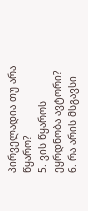პირველადია თუ არა წყარო?
5. ვის წყაროს ეყრდნობა ავტორი?
6. რა არის მსგავსი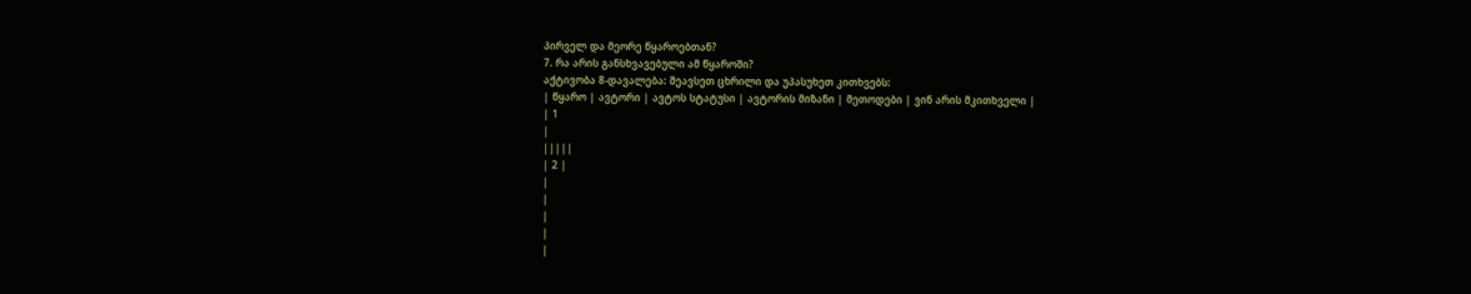პირველ და მეორე წყაროებთან?
7. რა არის განსხვავებული ამ წყაროში?
აქტივობა 8-დავალება: შეავსეთ ცხრილი და უპასუხეთ კითხვებს:
| წყარო | ავტორი | ავტოს სტატუსი | ავტორის მიზანი | მეთოდები | ვინ არის მკითხველი |
| 1
|
|||||
| 2 |
|
|
|
|
|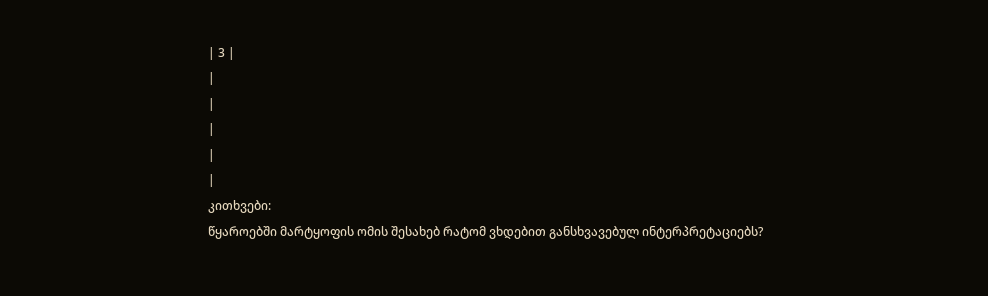| 3 |
|
|
|
|
|
კითხვები:
წყაროებში მარტყოფის ომის შესახებ რატომ ვხდებით განსხვავებულ ინტერპრეტაციებს?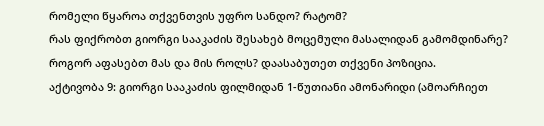რომელი წყაროა თქვენთვის უფრო სანდო? რატომ?
რას ფიქრობთ გიორგი სააკაძის შესახებ მოცემული მასალიდან გამომდინარე? როგორ აფასებთ მას და მის როლს? დაასაბუთეთ თქვენი პოზიცია.
აქტივობა 9: გიორგი სააკაძის ფილმიდან 1-წუთიანი ამონარიდი (ამოარჩიეთ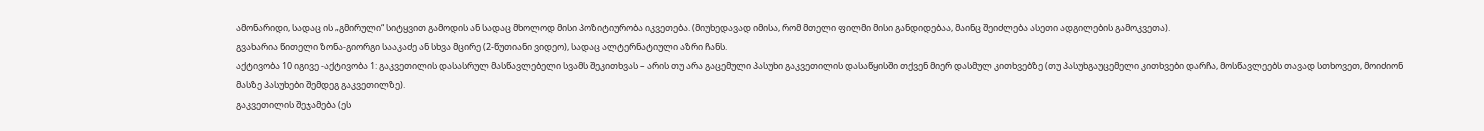ამონარიდი, სადაც ის „გმირული“ სიტყვით გამოდის ან სადაც მხოლოდ მისი პოზიტიურობა იკვეთება. (მიუხედავად იმისა, რომ მთელი ფილმი მისი განდიდებაა, მაინც შეიძლება ასეთი ადგილების გამოკვეთა).
გვახარია წითელი ზონა-გიორგი სააკაძე ან სხვა მცირე (2-წუთიანი ვიდეო), სადაც ალტერნატიული აზრი ჩანს.
აქტივობა 10 იგივე -აქტივობა 1: გაკვეთილის დასასრულ მასწავლებელი სვამს შეკითხვას – არის თუ არა გაცემული პასუხი გაკვეთილის დასაწყისში თქვენ მიერ დასმულ კითხვებზე (თუ პასუხგაუცემელი კითხვები დარჩა, მოსწავლეებს თავად სთხოვეთ, მოიძიონ მასზე პასუხები შემდეგ გაკვეთილზე).
გაკვეთილის შეჯამება (ეს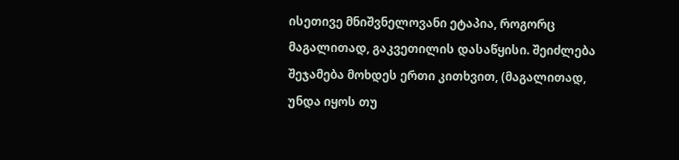ისეთივე მნიშვნელოვანი ეტაპია, როგორც მაგალითად, გაკვეთილის დასაწყისი. შეიძლება შეჯამება მოხდეს ერთი კითხვით, (მაგალითად, უნდა იყოს თუ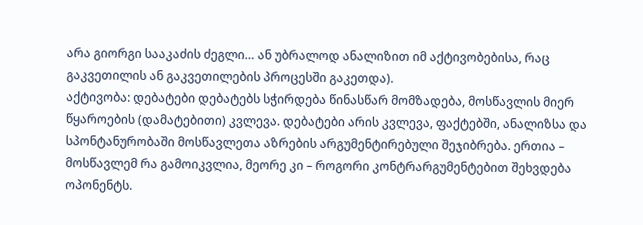არა გიორგი სააკაძის ძეგლი… ან უბრალოდ ანალიზით იმ აქტივობებისა, რაც გაკვეთილის ან გაკვეთილების პროცესში გაკეთდა).
აქტივობა: დებატები დებატებს სჭირდება წინასწარ მომზადება, მოსწავლის მიერ წყაროების (დამატებითი) კვლევა. დებატები არის კვლევა, ფაქტებში, ანალიზსა და სპონტანურობაში მოსწავლეთა აზრების არგუმენტირებული შეჯიბრება. ერთია – მოსწავლემ რა გამოიკვლია, მეორე კი – როგორი კონტრარგუმენტებით შეხვდება ოპონენტს.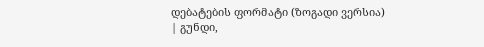დებატების ფორმატი (ზოგადი ვერსია)
| გუნდი,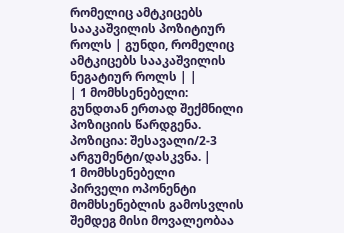რომელიც ამტკიცებს სააკაშვილის პოზიტიურ როლს | გუნდი, რომელიც ამტკიცებს სააკაშვილის ნეგატიურ როლს | |
| 1 მომხსენებელი:
გუნდთან ერთად შექმნილი პოზიციის წარდგენა. პოზიცია: შესავალი/2-3 არგუმენტი/დასკვნა. |
1 მომხსენებელი
პირველი ოპონენტი მომხსენებლის გამოსვლის შემდეგ მისი მოვალეობაა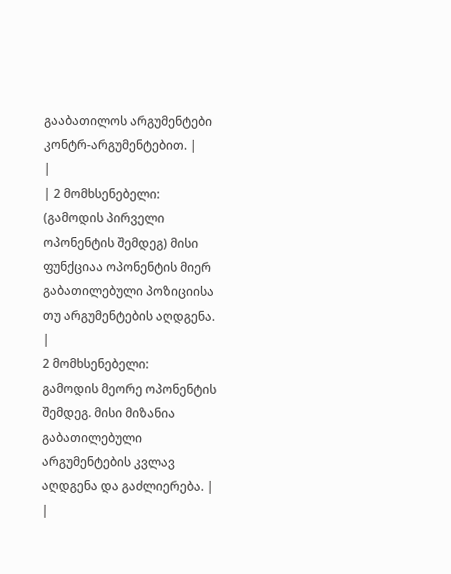გააბათილოს არგუმენტები კონტრ-არგუმენტებით. |
|
| 2 მომხსენებელი:
(გამოდის პირველი ოპონენტის შემდეგ) მისი ფუნქციაა ოპონენტის მიერ გაბათილებული პოზიციისა თუ არგუმენტების აღდგენა.
|
2 მომხსენებელი:
გამოდის მეორე ოპონენტის შემდეგ. მისი მიზანია გაბათილებული არგუმენტების კვლავ აღდგენა და გაძლიერება. |
|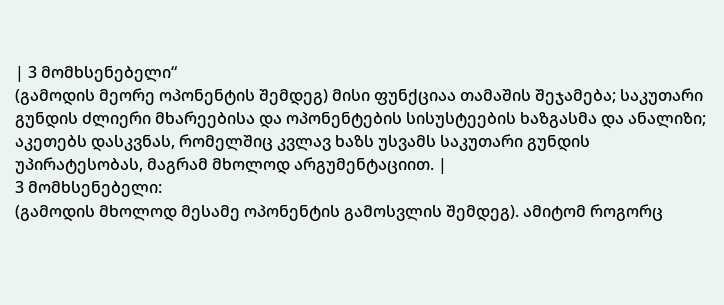| 3 მომხსენებელი“
(გამოდის მეორე ოპონენტის შემდეგ) მისი ფუნქციაა თამაშის შეჯამება; საკუთარი გუნდის ძლიერი მხარეებისა და ოპონენტების სისუსტეების ხაზგასმა და ანალიზი; აკეთებს დასკვნას, რომელშიც კვლავ ხაზს უსვამს საკუთარი გუნდის უპირატესობას, მაგრამ მხოლოდ არგუმენტაციით. |
3 მომხსენებელი:
(გამოდის მხოლოდ მესამე ოპონენტის გამოსვლის შემდეგ). ამიტომ როგორც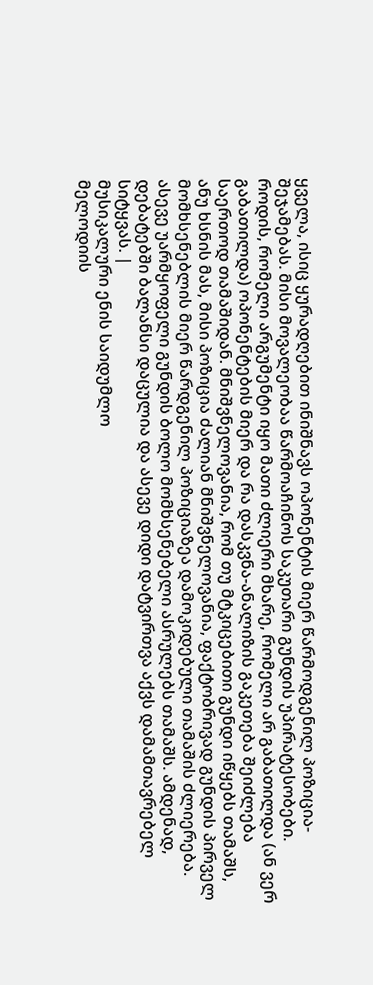ყველა, ისიც ყურადღებით ინიშნავს ოპონენტის მიერ წარმოდგენილ პოზიცია-შეჯამებას. მისი მოვალეობაა წარმოაჩინოს საკუთარი გუნდის უპირატესობები. როდის, რომელი არგუმენტი იყო მათი ძლიერი მხარე, რომელი არ გაბათილდა (ან ვერ გაბათილდა) ოპონენტების მიერ და რა დასკვნა-ანალიზის გაკეთება შეიძლება საერთოდ თამაშიდან. მნიშვნელოვანია, რომ თუ მტკიცებითი გუნდი იწყებს თამაშს, ანუ ხსნის მას, მისი პოზიცია ძალიან მნიშვნელოვანია, ფაქტობრივად გუნდის პირველ მომხსენებლის მიერ წარდგენილ პოზიციაზეა დამოკიდებული თამაშის ძლიერება. ასევე უარმყოფელი გუნდის ბოლო მომხსენებელი ასრულებს თამაშს. ამდენად, დებატებში ბალანსი დაცულია და ასევე დიდი დატვირთვა აქვს დამამთავრებელ სიტყვას. |
მუსიკალური ენის საიდუმლო
მელოდიის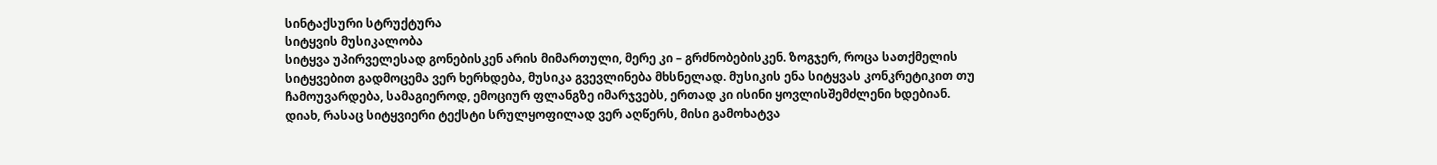სინტაქსური სტრუქტურა
სიტყვის მუსიკალობა
სიტყვა უპირველესად გონებისკენ არის მიმართული, მერე კი – გრძნობებისკენ. ზოგჯერ, როცა სათქმელის სიტყვებით გადმოცემა ვერ ხერხდება, მუსიკა გვევლინება მხსნელად. მუსიკის ენა სიტყვას კონკრეტიკით თუ ჩამოუვარდება, სამაგიეროდ, ემოციურ ფლანგზე იმარჯვებს, ერთად კი ისინი ყოვლისშემძლენი ხდებიან. დიახ, რასაც სიტყვიერი ტექსტი სრულყოფილად ვერ აღწერს, მისი გამოხატვა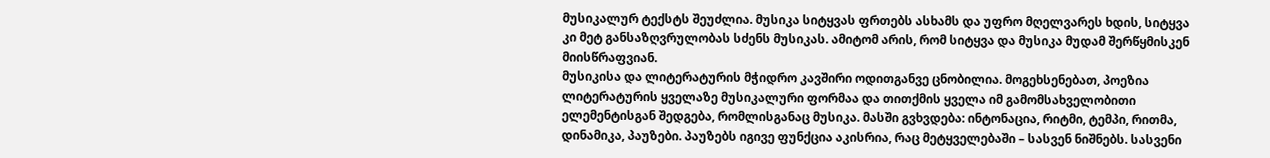მუსიკალურ ტექსტს შეუძლია. მუსიკა სიტყვას ფრთებს ასხამს და უფრო მღელვარეს ხდის, სიტყვა კი მეტ განსაზღვრულობას სძენს მუსიკას. ამიტომ არის, რომ სიტყვა და მუსიკა მუდამ შერწყმისკენ მიისწრაფვიან.
მუსიკისა და ლიტერატურის მჭიდრო კავშირი ოდითგანვე ცნობილია. მოგეხსენებათ, პოეზია ლიტერატურის ყველაზე მუსიკალური ფორმაა და თითქმის ყველა იმ გამომსახველობითი ელემენტისგან შედგება, რომლისგანაც მუსიკა. მასში გვხვდება: ინტონაცია, რიტმი, ტემპი, რითმა, დინამიკა, პაუზები. პაუზებს იგივე ფუნქცია აკისრია, რაც მეტყველებაში – სასვენ ნიშნებს. სასვენი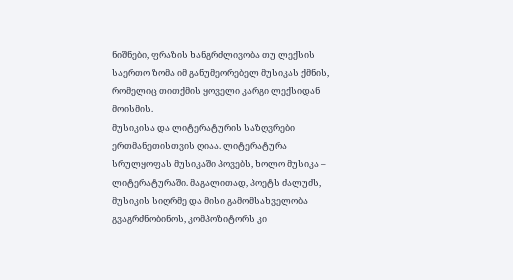ნიშნები, ფრაზის ხანგრძლივობა თუ ლექსის საერთო ზომა იმ განუმეორებელ მუსიკას ქმნის, რომელიც თითქმის ყოველი კარგი ლექსიდან მოისმის.
მუსიკისა და ლიტერატურის საზღვრები ერთმანეთისთვის ღიაა. ლიტერატურა სრულყოფას მუსიკაში პოვებს, ხოლო მუსიკა – ლიტერატურაში. მაგალითად, პოეტს ძალუძს, მუსიკის სიღრმე და მისი გამომსახველობა გვაგრძნობინოს, კომპოზიტორს კი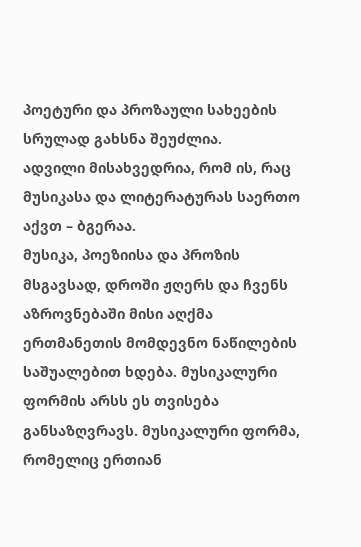პოეტური და პროზაული სახეების სრულად გახსნა შეუძლია.
ადვილი მისახვედრია, რომ ის, რაც მუსიკასა და ლიტერატურას საერთო აქვთ – ბგერაა.
მუსიკა, პოეზიისა და პროზის მსგავსად, დროში ჟღერს და ჩვენს აზროვნებაში მისი აღქმა ერთმანეთის მომდევნო ნაწილების საშუალებით ხდება. მუსიკალური ფორმის არსს ეს თვისება განსაზღვრავს. მუსიკალური ფორმა, რომელიც ერთიან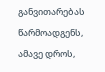განვითარებას წარმოადგენს, ამავე დროს,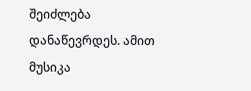შეიძლება დანაწევრდეს. ამით მუსიკა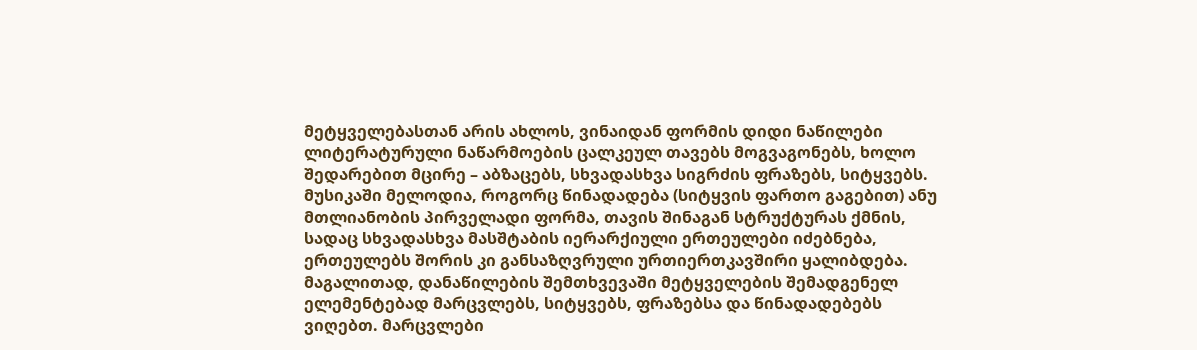მეტყველებასთან არის ახლოს, ვინაიდან ფორმის დიდი ნაწილები ლიტერატურული ნაწარმოების ცალკეულ თავებს მოგვაგონებს, ხოლო შედარებით მცირე – აბზაცებს, სხვადასხვა სიგრძის ფრაზებს, სიტყვებს.
მუსიკაში მელოდია, როგორც წინადადება (სიტყვის ფართო გაგებით) ანუ მთლიანობის პირველადი ფორმა, თავის შინაგან სტრუქტურას ქმნის, სადაც სხვადასხვა მასშტაბის იერარქიული ერთეულები იძებნება, ერთეულებს შორის კი განსაზღვრული ურთიერთკავშირი ყალიბდება. მაგალითად, დანაწილების შემთხვევაში მეტყველების შემადგენელ ელემენტებად მარცვლებს, სიტყვებს, ფრაზებსა და წინადადებებს ვიღებთ. მარცვლები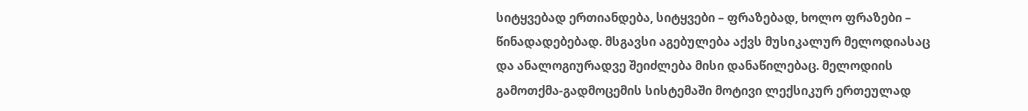სიტყვებად ერთიანდება, სიტყვები – ფრაზებად, ხოლო ფრაზები – წინადადებებად. მსგავსი აგებულება აქვს მუსიკალურ მელოდიასაც და ანალოგიურადვე შეიძლება მისი დანაწილებაც. მელოდიის გამოთქმა-გადმოცემის სისტემაში მოტივი ლექსიკურ ერთეულად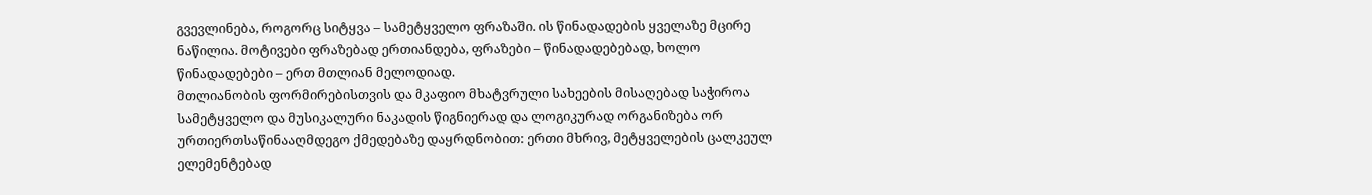გვევლინება, როგორც სიტყვა – სამეტყველო ფრაზაში. ის წინადადების ყველაზე მცირე ნაწილია. მოტივები ფრაზებად ერთიანდება, ფრაზები – წინადადებებად, ხოლო წინადადებები – ერთ მთლიან მელოდიად.
მთლიანობის ფორმირებისთვის და მკაფიო მხატვრული სახეების მისაღებად საჭიროა სამეტყველო და მუსიკალური ნაკადის წიგნიერად და ლოგიკურად ორგანიზება ორ ურთიერთსაწინააღმდეგო ქმედებაზე დაყრდნობით: ერთი მხრივ, მეტყველების ცალკეულ ელემენტებად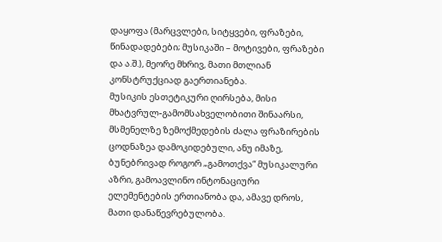დაყოფა (მარცვლები, სიტყვები, ფრაზები, წინადადებები; მუსიკაში – მოტივები, ფრაზები და ა.შ.), მეორე მხრივ, მათი მთლიან კონსტრუქციად გაერთიანება.
მუსიკის ესთეტიკური ღირსება, მისი მხატვრულ-გამომსახველობითი შინაარსი, მსმენელზე ზემოქმედების ძალა ფრაზირების ცოდნაზეა დამოკიდებული, ანუ იმაზე, ბუნებრივად როგორ „გამოთქვა“ მუსიკალური აზრი, გამოავლინო ინტონაციური ელემენტების ერთიანობა და, ამავე დროს, მათი დანაწევრებულობა.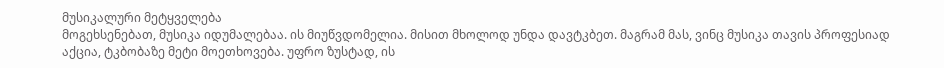მუსიკალური მეტყველება
მოგეხსენებათ, მუსიკა იდუმალებაა. ის მიუწვდომელია. მისით მხოლოდ უნდა დავტკბეთ. მაგრამ მას, ვინც მუსიკა თავის პროფესიად აქცია, ტკბობაზე მეტი მოეთხოვება. უფრო ზუსტად, ის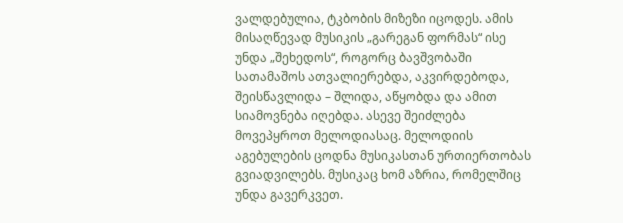ვალდებულია, ტკბობის მიზეზი იცოდეს. ამის მისაღწევად მუსიკის „გარეგან ფორმას“ ისე უნდა „შეხედოს“, როგორც ბავშვობაში სათამაშოს ათვალიერებდა, აკვირდებოდა, შეისწავლიდა – შლიდა, აწყობდა და ამით სიამოვნება იღებდა. ასევე შეიძლება მოვეპყროთ მელოდიასაც. მელოდიის აგებულების ცოდნა მუსიკასთან ურთიერთობას გვიადვილებს. მუსიკაც ხომ აზრია, რომელშიც უნდა გავერკვეთ.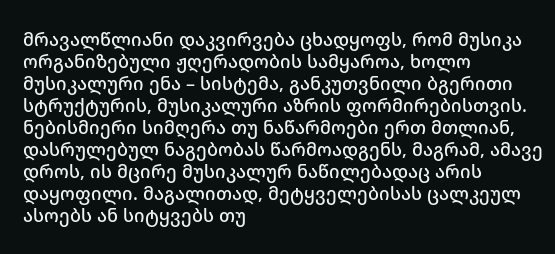მრავალწლიანი დაკვირვება ცხადყოფს, რომ მუსიკა ორგანიზებული ჟღერადობის სამყაროა, ხოლო მუსიკალური ენა – სისტემა, განკუთვნილი ბგერითი სტრუქტურის, მუსიკალური აზრის ფორმირებისთვის.
ნებისმიერი სიმღერა თუ ნაწარმოები ერთ მთლიან, დასრულებულ ნაგებობას წარმოადგენს, მაგრამ, ამავე დროს, ის მცირე მუსიკალურ ნაწილებადაც არის დაყოფილი. მაგალითად, მეტყველებისას ცალკეულ ასოებს ან სიტყვებს თუ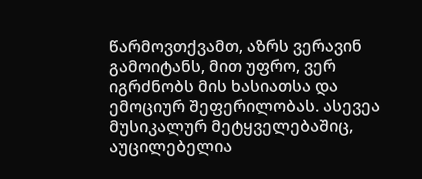წარმოვთქვამთ, აზრს ვერავინ გამოიტანს, მით უფრო, ვერ იგრძნობს მის ხასიათსა და ემოციურ შეფერილობას. ასევეა მუსიკალურ მეტყველებაშიც, აუცილებელია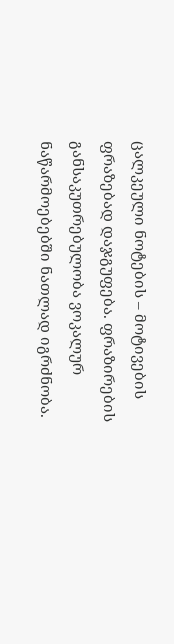ცალკეული ნოტების – მოტივების ფრაზებად დაჯგუფება. ფრაზირების განსაკუთრებულობა ვოკალურ ნაწარმოებებში ნათლად იგრძნობა.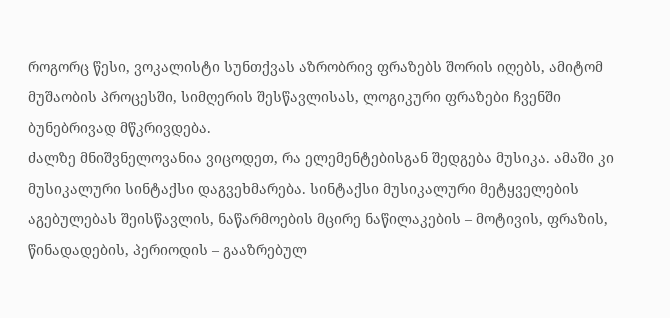როგორც წესი, ვოკალისტი სუნთქვას აზრობრივ ფრაზებს შორის იღებს, ამიტომ მუშაობის პროცესში, სიმღერის შესწავლისას, ლოგიკური ფრაზები ჩვენში ბუნებრივად მწკრივდება.
ძალზე მნიშვნელოვანია ვიცოდეთ, რა ელემენტებისგან შედგება მუსიკა. ამაში კი მუსიკალური სინტაქსი დაგვეხმარება. სინტაქსი მუსიკალური მეტყველების აგებულებას შეისწავლის, ნაწარმოების მცირე ნაწილაკების – მოტივის, ფრაზის, წინადადების, პერიოდის – გააზრებულ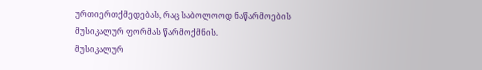ურთიერთქმედებას, რაც საბოლოოდ ნაწარმოების მუსიკალურ ფორმას წარმოქმნის.
მუსიკალურ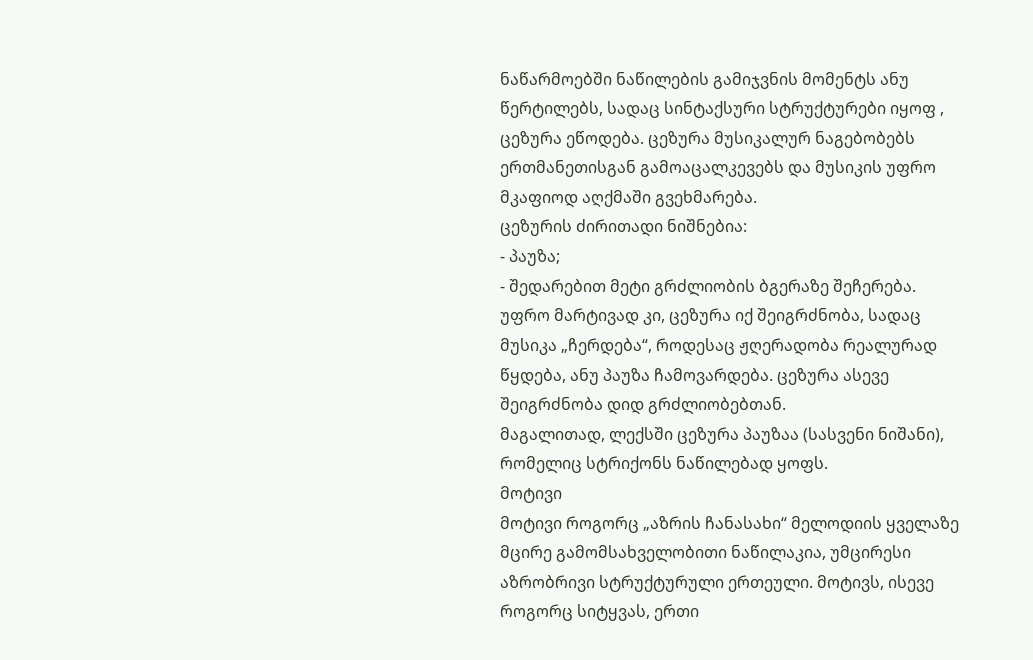ნაწარმოებში ნაწილების გამიჯვნის მომენტს ანუ წერტილებს, სადაც სინტაქსური სტრუქტურები იყოფ , ცეზურა ეწოდება. ცეზურა მუსიკალურ ნაგებობებს ერთმანეთისგან გამოაცალკევებს და მუსიკის უფრო მკაფიოდ აღქმაში გვეხმარება.
ცეზურის ძირითადი ნიშნებია:
- პაუზა;
- შედარებით მეტი გრძლიობის ბგერაზე შეჩერება.
უფრო მარტივად კი, ცეზურა იქ შეიგრძნობა, სადაც მუსიკა „ჩერდება“, როდესაც ჟღერადობა რეალურად წყდება, ანუ პაუზა ჩამოვარდება. ცეზურა ასევე შეიგრძნობა დიდ გრძლიობებთან.
მაგალითად, ლექსში ცეზურა პაუზაა (სასვენი ნიშანი), რომელიც სტრიქონს ნაწილებად ყოფს.
მოტივი
მოტივი როგორც „აზრის ჩანასახი“ მელოდიის ყველაზე მცირე გამომსახველობითი ნაწილაკია, უმცირესი აზრობრივი სტრუქტურული ერთეული. მოტივს, ისევე როგორც სიტყვას, ერთი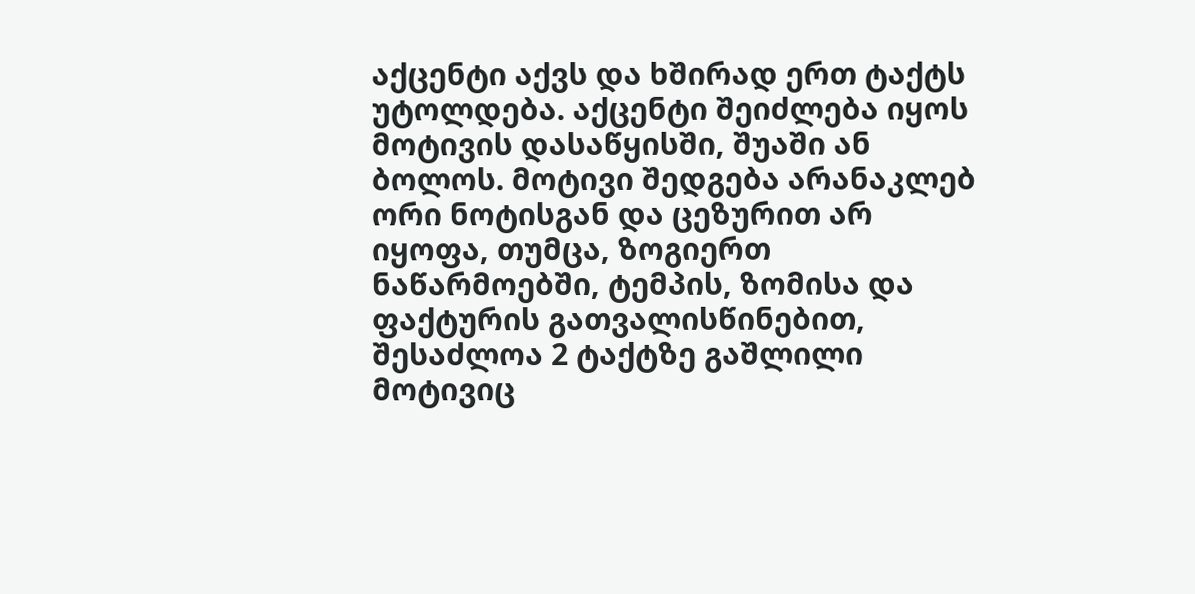აქცენტი აქვს და ხშირად ერთ ტაქტს უტოლდება. აქცენტი შეიძლება იყოს მოტივის დასაწყისში, შუაში ან ბოლოს. მოტივი შედგება არანაკლებ ორი ნოტისგან და ცეზურით არ იყოფა, თუმცა, ზოგიერთ ნაწარმოებში, ტემპის, ზომისა და ფაქტურის გათვალისწინებით, შესაძლოა 2 ტაქტზე გაშლილი მოტივიც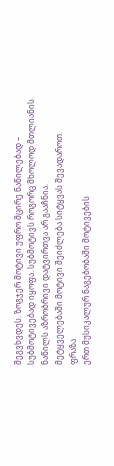შეგვხვდეს. ზოგჯერ მოტივი უფრო მცირე ნაწილებად – სუბმოტივებად იყოფა. სუბმოტივს როგორც მხოლოდ მთლიანის ნაწილს აზრობრივი დატვირთვა არ გააჩნია.
მეტყველებაში მოტივი შეიძლება სიტყვას შევადაროთ.
ფრაზა
ერთ მუსიკალურ ნაგებობაში მოტივების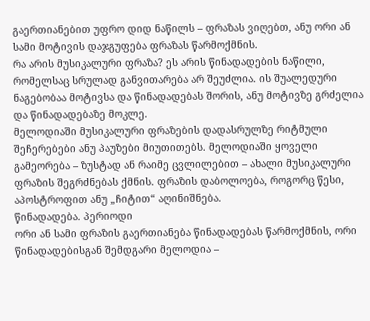გაერთიანებით უფრო დიდ ნაწილს – ფრაზას ვიღებთ, ანუ ორი ან სამი მოტივის დაჯგუფება ფრაზას წარმოქმნის.
რა არის მუსიკალური ფრაზა? ეს არის წინადადების ნაწილი, რომელსაც სრულად განვითარება არ შეუძლია. ის შუალედური ნაგებობაა მოტივსა და წინადადებას შორის, ანუ მოტივზე გრძელია და წინადადებაზე მოკლე.
მელოდიაში მუსიკალური ფრაზების დადასრულზე რიტმული შეჩერებები ანუ პაუზები მიუთითებს. მელოდიაში ყოველი გამეორება – ზუსტად ან რაიმე ცვლილებით – ახალი მუსიკალური ფრაზის შეგრძნებას ქმნის. ფრაზის დაბოლოება, როგორც წესი, აპოსტროფით ანუ „ჩიტით“ აღინიშნება.
წინადადება. პერიოდი
ორი ან სამი ფრაზის გაერთიანება წინადადებას წარმოქმნის, ორი წინადადებისგან შემდგარი მელოდია –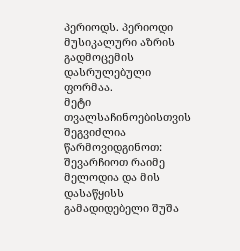პერიოდს. პერიოდი მუსიკალური აზრის გადმოცემის დასრულებული ფორმაა.
მეტი თვალსაჩინოებისთვის შეგვიძლია წარმოვიდგინოთ: შევარჩიოთ რაიმე მელოდია და მის დასაწყისს გამადიდებელი შუშა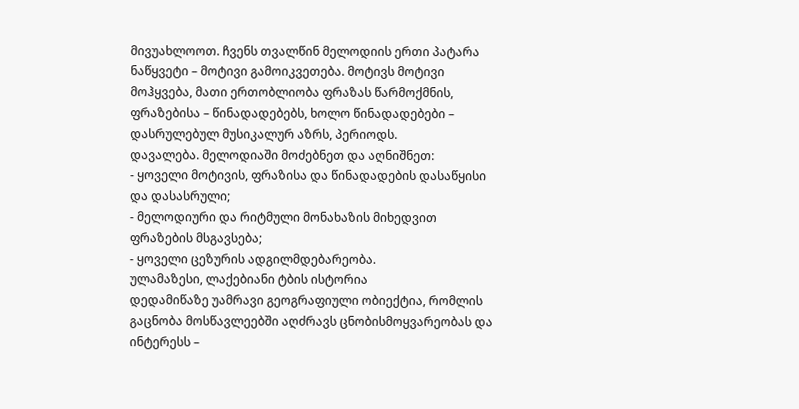მივუახლოოთ. ჩვენს თვალწინ მელოდიის ერთი პატარა ნაწყვეტი – მოტივი გამოიკვეთება. მოტივს მოტივი მოჰყვება, მათი ერთობლიობა ფრაზას წარმოქმნის, ფრაზებისა – წინადადებებს, ხოლო წინადადებები – დასრულებულ მუსიკალურ აზრს, პერიოდს.
დავალება. მელოდიაში მოძებნეთ და აღნიშნეთ:
- ყოველი მოტივის, ფრაზისა და წინადადების დასაწყისი და დასასრული;
- მელოდიური და რიტმული მონახაზის მიხედვით ფრაზების მსგავსება;
- ყოველი ცეზურის ადგილმდებარეობა.
ულამაზესი, ლაქებიანი ტბის ისტორია
დედამიწაზე უამრავი გეოგრაფიული ობიექტია, რომლის გაცნობა მოსწავლეებში აღძრავს ცნობისმოყვარეობას და ინტერესს –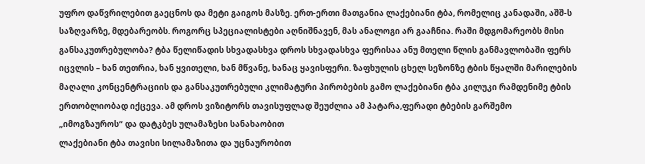უფრო დაწვრილებით გაეცნოს და მეტი გაიგოს მასზე. ერთ-ერთი მათგანია ლაქებიანი ტბა, რომელიც კანადაში, აშშ-ს საზღვარზე, მდებარეობს. როგორც სპეციალისტები აღნიშნავენ, მას ანალოგი არ გააჩნია. რაში მდგომარეობს მისი განსაკუთრებულობა? ტბა წელიწადის სხვადასხვა დროს სხვადასხვა ფერისაა ანუ მთელი წლის განმავლობაში ფერს იცვლის – ხან თეთრია, ხან ყვითელი, ხან მწვანე, ხანაც ყავისფერი. ზაფხულის ცხელ სეზონზე ტბის წყალში მარილების მაღალი კონცენტრაციის და განსაკუთრებული კლიმატური პირობების გამო ლაქებიანი ტბა კილუკი რამდენიმე ტბის ერთობლიობად იქცევა. ამ დროს ვიზიტორს თავისუფლად შეუძლია ამ პატარა,ფერადი ტბების გარშემო „იმოგზაუროს“ და დატკბეს ულამაზესი სანახაობით
ლაქებიანი ტბა თავისი სილამაზითა და უცნაურობით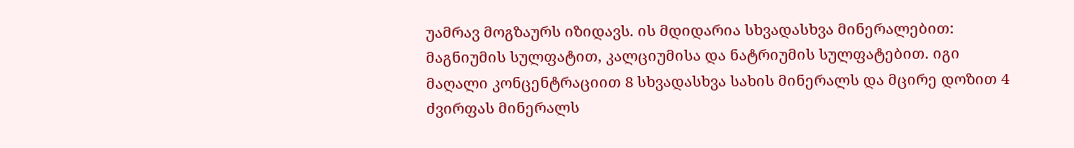უამრავ მოგზაურს იზიდავს. ის მდიდარია სხვადასხვა მინერალებით: მაგნიუმის სულფატით, კალციუმისა და ნატრიუმის სულფატებით. იგი მაღალი კონცენტრაციით 8 სხვადასხვა სახის მინერალს და მცირე დოზით 4 ძვირფას მინერალს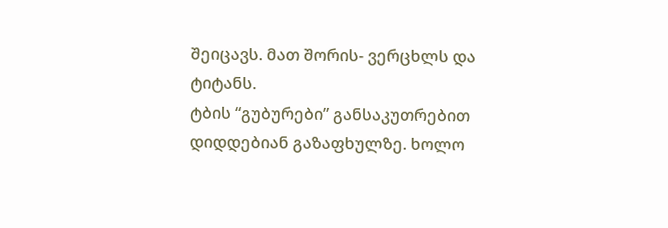შეიცავს. მათ შორის- ვერცხლს და ტიტანს.
ტბის “გუბურები” განსაკუთრებით დიდდებიან გაზაფხულზე. ხოლო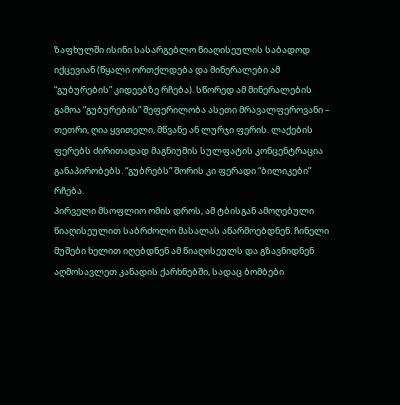ზაფხულში ისინი სასარგებლო წიაღისეულის საბადოდ იქცევიან (წყალი ორთქლდება და მინერალები ამ “გუბურების” კიდეებზე რჩება). სწორედ ამ მინერალების გამოა “გუბურების” შეფერილობა ასეთი მრავალფეროვანი – თეთრი, ღია ყვითელი, მწვანე ან ლურჯი ფერის. ლაქების ფერებს ძირითადად მაგნიუმის სულფატის კონცენტრაცია განაპირობებს. “გუბრებს” შორის კი ფერადი “ბილიკები” რჩება.
პირველი მსოფლიო ომის დროს, ამ ტბისგან ამოღებული წიაღისეულით საბრძოლო მასალას აწარმოებდნენ. ჩინელი მუშები ხელით იღებდნენ ამ წიაღისეულს და გზავნიდნენ აღმოსავლეთ კანადის ქარხნებში, სადაც ბომბები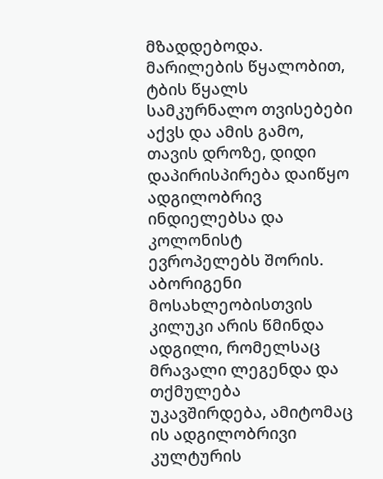მზადდებოდა.
მარილების წყალობით, ტბის წყალს სამკურნალო თვისებები აქვს და ამის გამო, თავის დროზე, დიდი დაპირისპირება დაიწყო ადგილობრივ ინდიელებსა და კოლონისტ ევროპელებს შორის. აბორიგენი მოსახლეობისთვის კილუკი არის წმინდა ადგილი, რომელსაც მრავალი ლეგენდა და თქმულება უკავშირდება, ამიტომაც ის ადგილობრივი კულტურის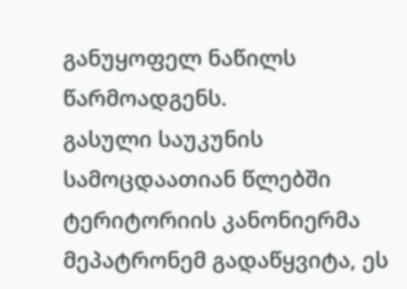განუყოფელ ნაწილს წარმოადგენს.
გასული საუკუნის სამოცდაათიან წლებში ტერიტორიის კანონიერმა მეპატრონემ გადაწყვიტა, ეს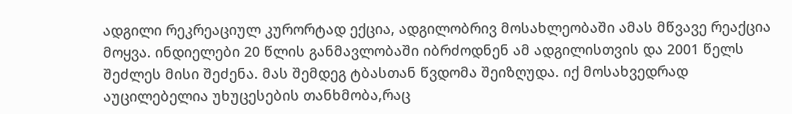ადგილი რეკრეაციულ კურორტად ექცია, ადგილობრივ მოსახლეობაში ამას მწვავე რეაქცია მოყვა. ინდიელები 20 წლის განმავლობაში იბრძოდნენ ამ ადგილისთვის და 2001 წელს შეძლეს მისი შეძენა. მას შემდეგ ტბასთან წვდომა შეიზღუდა. იქ მოსახვედრად აუცილებელია უხუცესების თანხმობა,რაც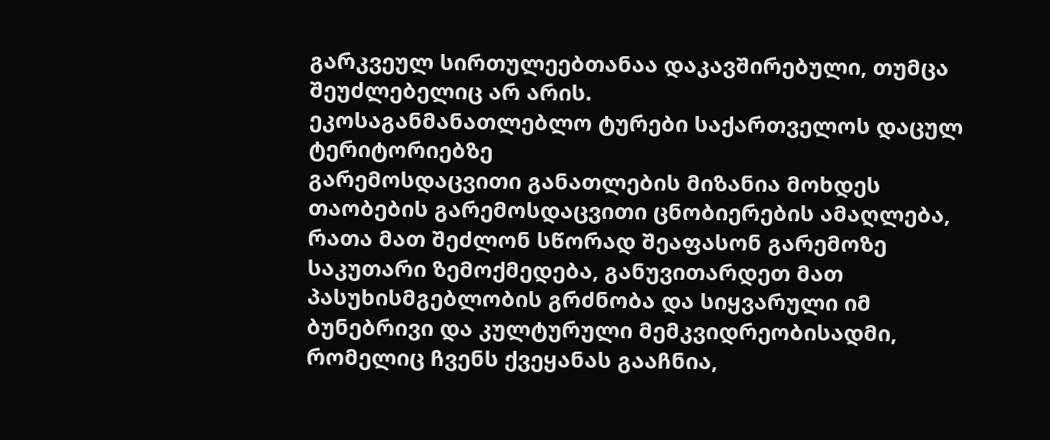გარკვეულ სირთულეებთანაა დაკავშირებული, თუმცა შეუძლებელიც არ არის.
ეკოსაგანმანათლებლო ტურები საქართველოს დაცულ ტერიტორიებზე
გარემოსდაცვითი განათლების მიზანია მოხდეს თაობების გარემოსდაცვითი ცნობიერების ამაღლება, რათა მათ შეძლონ სწორად შეაფასონ გარემოზე საკუთარი ზემოქმედება, განუვითარდეთ მათ პასუხისმგებლობის გრძნობა და სიყვარული იმ ბუნებრივი და კულტურული მემკვიდრეობისადმი, რომელიც ჩვენს ქვეყანას გააჩნია,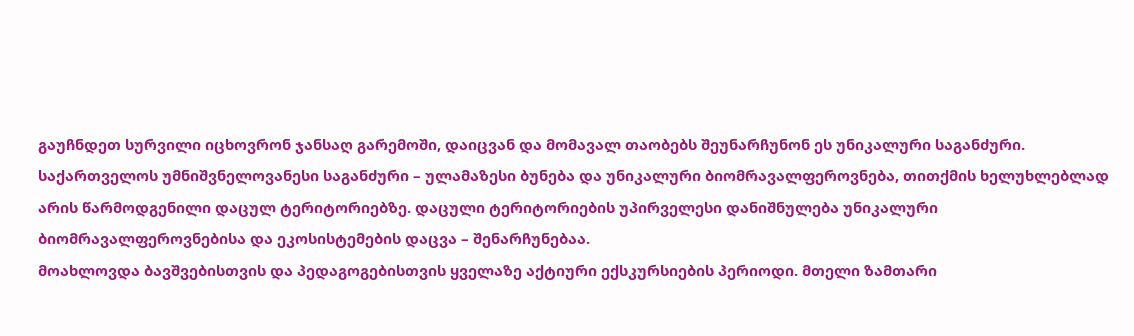გაუჩნდეთ სურვილი იცხოვრონ ჯანსაღ გარემოში, დაიცვან და მომავალ თაობებს შეუნარჩუნონ ეს უნიკალური საგანძური.
საქართველოს უმნიშვნელოვანესი საგანძური – ულამაზესი ბუნება და უნიკალური ბიომრავალფეროვნება, თითქმის ხელუხლებლად არის წარმოდგენილი დაცულ ტერიტორიებზე. დაცული ტერიტორიების უპირველესი დანიშნულება უნიკალური ბიომრავალფეროვნებისა და ეკოსისტემების დაცვა – შენარჩუნებაა.
მოახლოვდა ბავშვებისთვის და პედაგოგებისთვის ყველაზე აქტიური ექსკურსიების პერიოდი. მთელი ზამთარი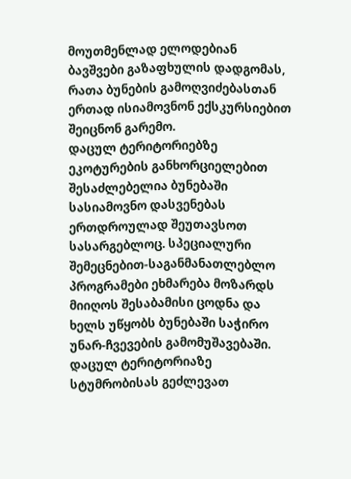მოუთმენლად ელოდებიან ბავშვები გაზაფხულის დადგომას, რათა ბუნების გამოღვიძებასთან ერთად ისიამოვნონ ექსკურსიებით შეიცნონ გარემო.
დაცულ ტერიტორიებზე ეკოტურების განხორციელებით შესაძლებელია ბუნებაში სასიამოვნო დასვენებას ერთდროულად შეუთავსოთ სასარგებლოც. სპეციალური შემეცნებით-საგანმანათლებლო პროგრამები ეხმარება მოზარდს მიიღოს შესაბამისი ცოდნა და ხელს უწყობს ბუნებაში საჭირო უნარ-ჩვევების გამომუშავებაში.
დაცულ ტერიტორიაზე სტუმრობისას გეძლევათ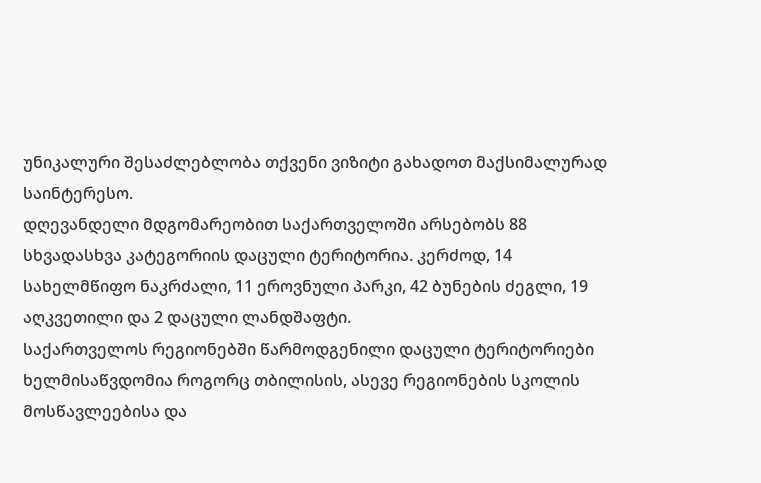უნიკალური შესაძლებლობა თქვენი ვიზიტი გახადოთ მაქსიმალურად საინტერესო.
დღევანდელი მდგომარეობით საქართველოში არსებობს 88 სხვადასხვა კატეგორიის დაცული ტერიტორია. კერძოდ, 14 სახელმწიფო ნაკრძალი, 11 ეროვნული პარკი, 42 ბუნების ძეგლი, 19 აღკვეთილი და 2 დაცული ლანდშაფტი.
საქართველოს რეგიონებში წარმოდგენილი დაცული ტერიტორიები ხელმისაწვდომია როგორც თბილისის, ასევე რეგიონების სკოლის მოსწავლეებისა და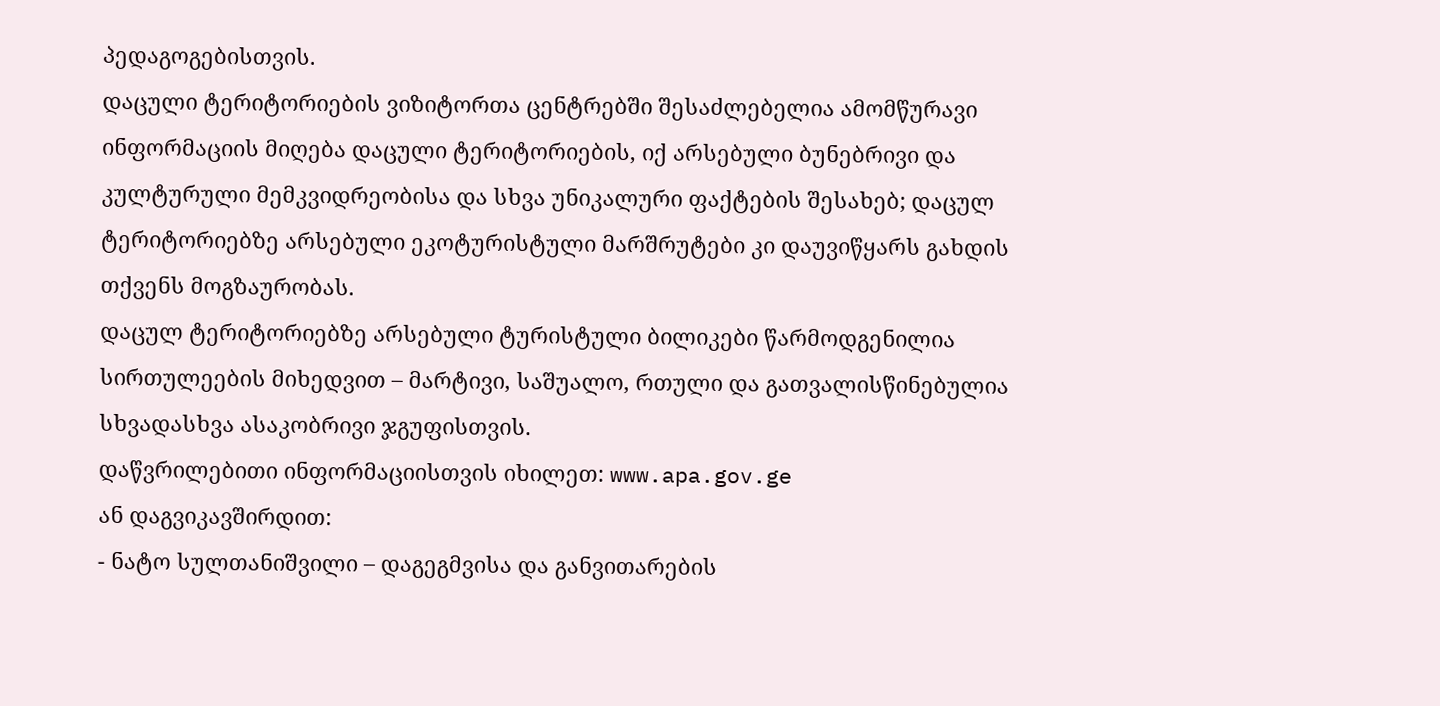პედაგოგებისთვის.
დაცული ტერიტორიების ვიზიტორთა ცენტრებში შესაძლებელია ამომწურავი ინფორმაციის მიღება დაცული ტერიტორიების, იქ არსებული ბუნებრივი და კულტურული მემკვიდრეობისა და სხვა უნიკალური ფაქტების შესახებ; დაცულ ტერიტორიებზე არსებული ეკოტურისტული მარშრუტები კი დაუვიწყარს გახდის თქვენს მოგზაურობას.
დაცულ ტერიტორიებზე არსებული ტურისტული ბილიკები წარმოდგენილია სირთულეების მიხედვით – მარტივი, საშუალო, რთული და გათვალისწინებულია სხვადასხვა ასაკობრივი ჯგუფისთვის.
დაწვრილებითი ინფორმაციისთვის იხილეთ: www.apa.gov.ge
ან დაგვიკავშირდით:
- ნატო სულთანიშვილი – დაგეგმვისა და განვითარების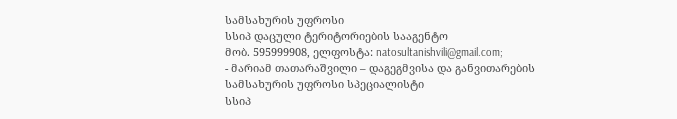სამსახურის უფროსი
სსიპ დაცული ტერიტორიების სააგენტო
მობ. 595999908, ელფოსტა: natosultanishvili@gmail.com;
- მარიამ თათარაშვილი – დაგეგმვისა და განვითარების სამსახურის უფროსი სპეციალისტი
სსიპ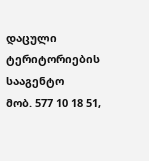დაცული ტერიტორიების სააგენტო
მობ. 577 10 18 51,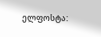ელფოსტა: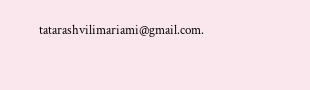tatarashvilimariami@gmail.com.